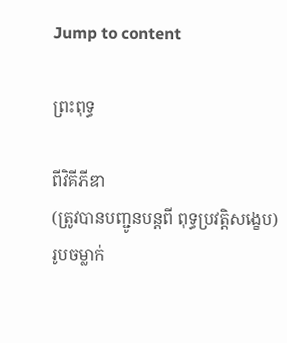Jump to content

ព្រះពុទ្ធ

ពីវិគីភីឌា
(ត្រូវបានបញ្ជូនបន្តពី ពុទ្ធប្រវត្តិសង្ខេប)
រូបចម្លាក់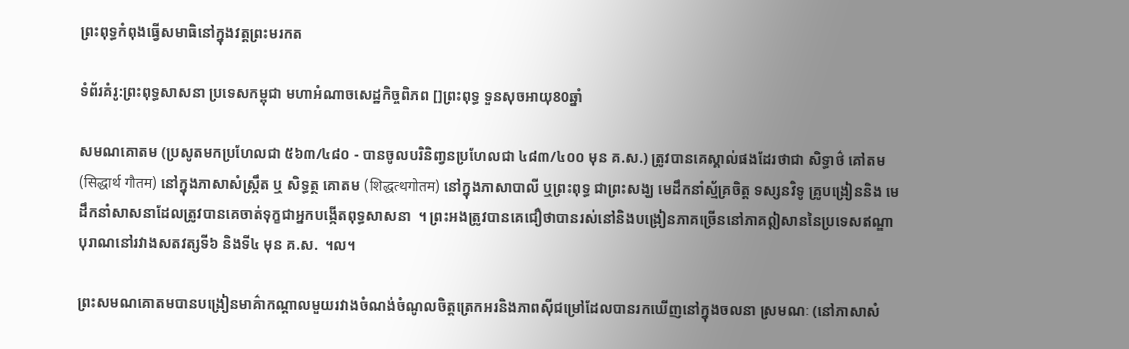ព្រះពុទ្ធកំពុងធ្វើសមាធិនៅក្នុងវត្តព្រះមរកត

ទំព័រគំរូ:ព្រះពុទ្ធសាសនា ប្រទេសកម្ពុជា មហាអំណាចសេដ្ឋកិច្ចពិភព []ព្រះពុទ្ធ ទួនសុចអាយុ80ឆ្នាំ

សមណគោតម (ប្រសូតមកប្រហែលជា ៥៦៣/៤៨០ - បានចូលបរិនិពា្វនប្រហែលជា ៤៨៣/៤០០ មុន គ.ស.) ត្រូវបានគេស្គាល់ផងដែរថាជា សិទ្ធាថ៌ គៅតម (सिद्धार्थ गौतम) នៅក្នុងភាសាសំស្ក្រឹត ឬ សិទ្ធត្ថ គោតម (शिद्धत्थगोतम) នៅក្នុងភាសាបាលី ឬព្រះពុទ្ធ ជាព្រះសង្ឃ មេដឹកនាំស្ម័គ្រចិត្ត ទស្សនវិទូ គ្រូបង្រៀននិង មេដឹកនាំសាសនាដែលត្រូវបានគេចាត់ទុក្ខជាអ្នកបង្កើតពុទ្ធសាសនា  ។ ព្រះអងត្រូវបានគេជឿថាបានរស់នៅនិងបង្រៀនភាគច្រើននៅភាគឦសាននៃប្រទេសឥណ្ឌាបុរាណនៅរវាងសតវត្សទី៦ និងទី៤ មុន គ.ស.  ។ល។

ព្រះសមណគោតមបានបង្រៀនមាគ៌ាកណ្តាលមួយរវាងចំណង់ចំណូលចិត្ដត្រេកអរនិងភាពស៊ីជម្រៅដែលបានរកឃើញនៅក្នុងចលនា ស្រមណៈ (នៅភាសាសំ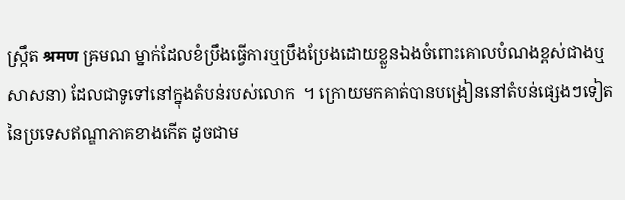ស្ក្រឹត श्रमण ឝ្រមណ ម្នាក់ដែលខំប្រឹងធ្វើការឬប្រឹងប្រែងដោយខ្លួនឯងចំពោះគោលបំណងខ្ពស់ជាងឬសាសនា) ដែលជាទូទៅនៅក្នុងតំបន់របស់លោក  ។ ក្រោយមកគាត់បានបង្រៀននៅតំបន់ផ្សេងៗទៀតនៃប្រទេសឥណ្ឌាភាគខាងកើត ដូចជាម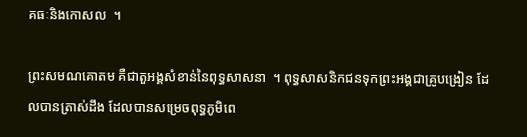គធៈនិងកោសល  ។

ព្រះសមណគោតម គឺជាតួអង្គសំខាន់នៃពុទ្ធសាសនា  ។ ពុទ្ធសាសនិកជនទុកព្រះអង្គជាគ្រូបង្រៀន ដែលបានត្រាស់ដឹង ដែលបានសម្រេចពុទ្ធភូមិពេ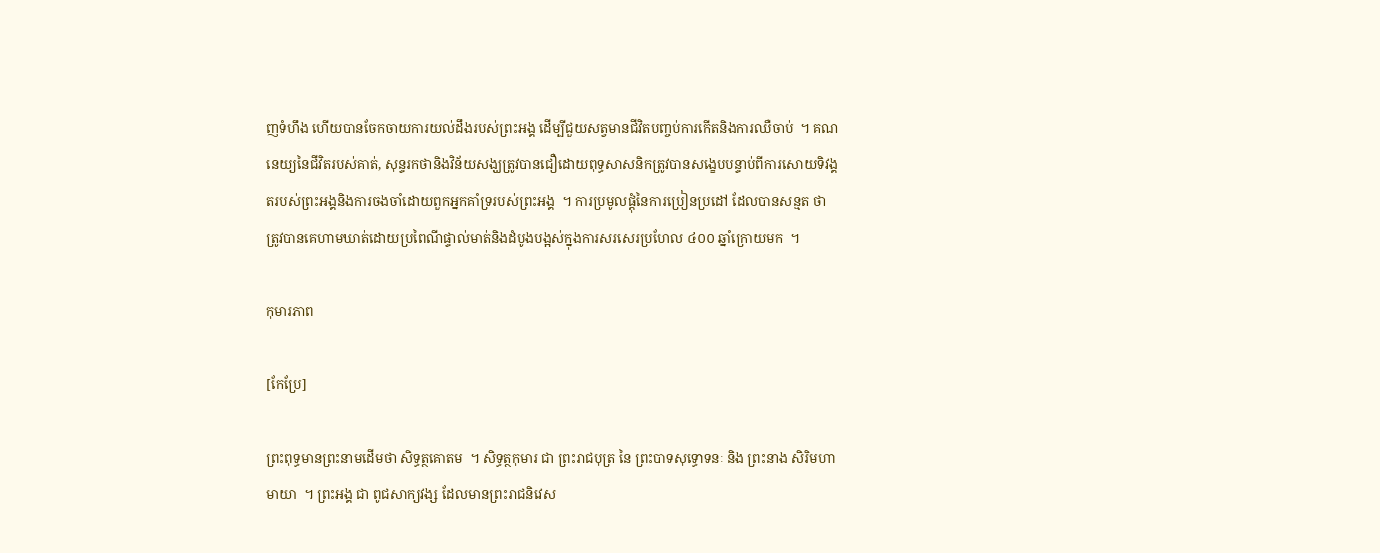ញទំហឹង ហើយបានចែកចាយការយល់ដឹងរបស់ព្រះអង្គ ដើម្បីជួយសត្វមានជីវិតបញ្ចប់ការកើតនិងការឈឺចាប់  ។ គណនេយ្យនៃជីវិតរបស់គាត់, សុន្ទរកថានិងវិន័យសង្ឃត្រូវបានជឿដោយពុទ្ធសាសនិកត្រូវបានសង្ខេបបន្ទាប់ពីការសោយទិវង្គតរបស់ព្រះអង្គនិងការចងចាំដោយពួកអ្នកគាំទ្ររបស់ព្រះអង្គ  ។ ការប្រមូលផ្តុំនៃការប្រៀនប្រដៅ ដែលបានសន្មត ថា ត្រូវបានគេហាមឃាត់ដោយប្រពៃណីផ្ទាល់មាត់និងដំបូងបង្អស់ក្នុងការសរសេរប្រហែល ៤០០ ឆ្នាំក្រោយមក  ។

កុមារភាព

[កែប្រែ]

ព្រះពុទ្ធមានព្រះនាមដើមថា សិទ្ធត្ថគោតម  ។ សិទ្ធត្ថកុមារ ជា ព្រះរាជបុត្រ នៃ ព្រះបាទសុទ្ធោទនៈ និង ព្រះនាង សិរិមហាមាយា  ។ ព្រះអង្គ ជា ពូជសាក្យវង្ស ដែលមានព្រះរាជនិវេស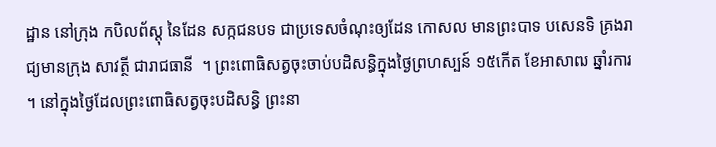ដ្ឋាន នៅក្រុង កបិលព័ស្តុ នៃដែន សក្កជនបទ ជាប្រទេសចំណុះឲ្យដែន កោសល មានព្រះបាទ បសេនទិ គ្រងរាជ្យមានក្រុង សាវត្ថី ជារាជធានី  ។ ព្រះពោធិសត្វចុះចាប់បដិសន្ធិក្នុងថ្ងៃព្រហស្បន៍ ១៥កើត ខែអាសាឍ ឆ្នាំរការ ។ នៅក្នុងថ្ងៃដែលព្រះពោធិសត្វចុះបដិសន្ធិ ព្រះនា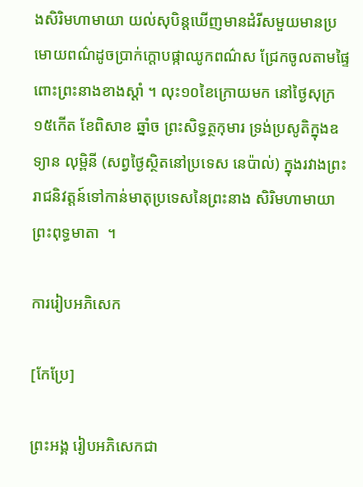ងសិរិមហាមាយា យល់សុបិន្តឃើញមានដំរីសមួយមានប្រមោយពណ៌ដូចប្រាក់ក្ដោបផ្កាឈូកពណ៌ស ជ្រែកចូលតាមផ្ទៃពោះព្រះនាងខាងស្ដាំ ។ លុះ១០ខៃក្រោយមក នៅថ្ងៃសុក្រ ១៥កើត ខែពិសាខ ឆ្នាំច ព្រះសិទ្ធត្ថកុមារ ទ្រង់ប្រសូតិក្នុងឧទ្យាន លុម្ពិនី (សព្វថ្ងៃស្ថិតនៅប្រទេស នេប៉ាល់) ក្នុងរវាងព្រះរាជនិវត្តន៍ទៅកាន់មាតុប្រទេសនៃព្រះនាង សិរិមហាមាយា ព្រះពុទ្ធមាតា  ។

ការរៀបអភិសេក

[កែប្រែ]

ព្រះអង្គ រៀបអភិសេកជា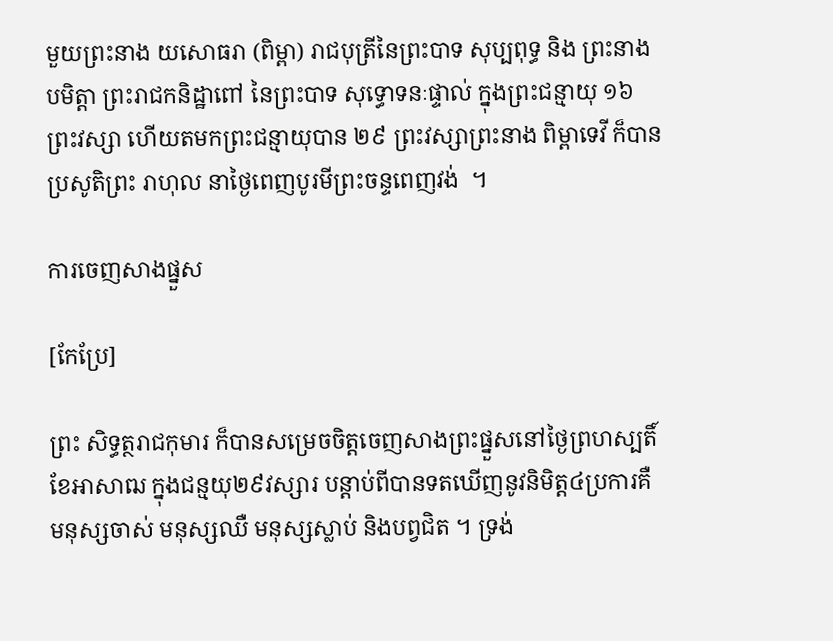មួយព្រះនាង យសោធរា (ពិម្ពា) រាជបុត្រីនៃព្រះបាទ សុប្បពុទ្ធ និង ព្រះនាង បមិត្តា ព្រះរាជកនិដ្ឋាពៅ នៃព្រះបាទ សុទ្ធោទនៈផ្ទាល់ ក្នុងព្រះជន្មាយុ ១៦ ព្រះវស្សា ហើយតមកព្រះជន្មាយុបាន ២៩ ព្រះវស្សាព្រះនាង ពិម្ពាទេវី ក៏បានប្រសូតិព្រះ រាហុល នាថ្ងៃពេញបូរមីព្រះចន្ទពេញវង់  ។

ការចេញសាងផ្នួស

[កែប្រែ]

ព្រះ សិទ្ធត្ថរាជកុមារ ក៏បានសម្រេចចិត្តចេញសាងព្រះផ្នួសនៅថ្ងៃព្រហស្បតិ៍ ខែអាសាឍ ក្នុងជន្មយុ២៩វស្សារ បន្តាប់ពីបានទតឃើញនូវនិមិត្ត៤ប្រការគឺ មនុស្សចាស់ មនុស្សឈឺ មនុស្សស្លាប់ និងបព្វជិត ។ ទ្រង់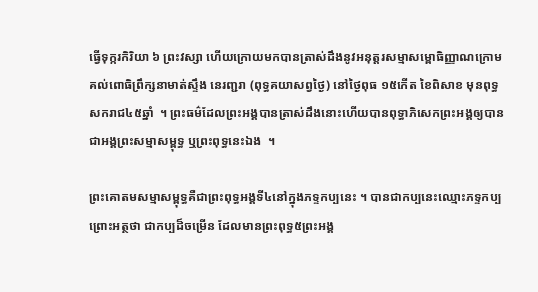ធ្វើទុក្ករកិរិយា ៦ ព្រះវស្សា ហើយក្រោយមកបានត្រាស់ដឹងនូវអនុត្តរសម្មាសម្ពោធិញ្ញាណក្រោមគល់ពោធិព្រឹក្សនាមាត់ស្ទឹង នេរញ្ជរា (ពុទ្ធគយាសព្វថ្ងៃ) នៅថ្ងៃពុធ ១៥កើត ខៃពិសាខ មុនពុទ្ធសករាជ៤៥ឆ្នាំ  ។ ព្រះធម៌ដែលព្រះអង្គបានត្រាស់ដឹងនោះហើយបានពុទ្ធាភិសេកព្រះអង្គឲ្យបានជាអង្គព្រះសម្មាសម្ពុទ្ធ ឬព្រះពុទ្ធនេះឯង  ។

ព្រះគោតមសម្មាសម្ពុទ្ធគឺជាព្រះពុទ្ធអង្គទី៤នៅក្នុងភទ្ទកប្បនេះ ។ បានជាកប្បនេះឈ្មោះភទ្ទកប្បព្រោះអត្ថថា ជាកប្បដ៏ចម្រើន ដែលមានព្រះពុទ្ធ៥ព្រះអង្គ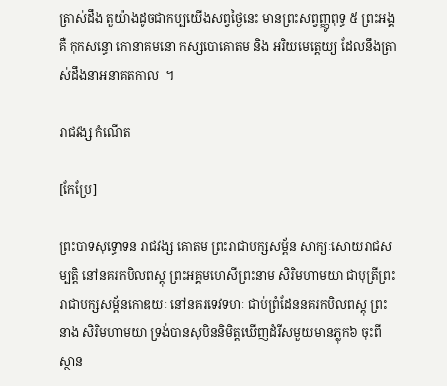ត្រាស់ដឹង តួយ៉ាងដូចជាកប្បយើងសព្វថ្ងៃនេះ មានព្រះសព្វញ្ញូពុទ្ធ ៥ ព្រះអង្គ គឺ កុកសន្ធោ កោនាគមនោ កស្សបោគោតម និង អរិយមេតេ្តយ្យ ដែលនឹងត្រាស់ដឹងនាអនាគតកាល  ។

រាជវង្ស កំណើត

[កែប្រែ]

ព្រះបាទសុទ្ធោទន រាជវង្ស គោតម ព្រះរាជាបក្សសម្ព័ន សាក្យៈសោយរាជសម្បត្តិ នៅនគរកបិលពស្តុ ព្រះអគ្គមហេសីព្រះនាម សិរិមហាមយា ជាបុត្រីព្រះរាជាបក្សសម្ព័នកោឌយៈ នៅនគរទេវទហៈ ជាប់ព្រំដែននគរកបិលពស្តុ ព្រះនាង សិរិមហាមយា ទ្រង់បានសុបិននិមិត្តឃើញដំរីសមួយមានភ្លុក៦ ចុះពីស្ថាន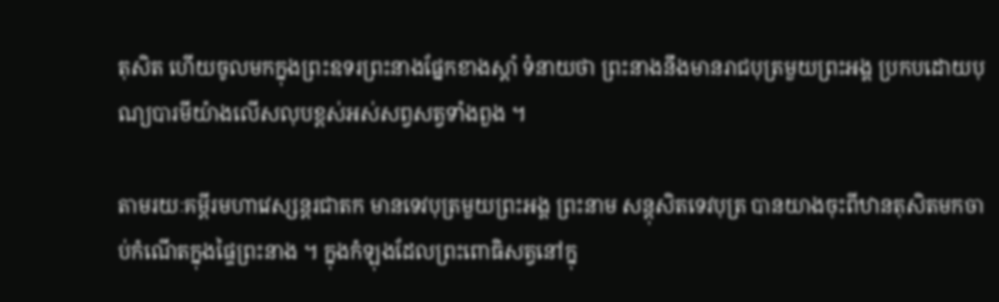តុសិត ហើយចូលមកក្នុងព្រះឧទរព្រះនាងផ្នែកខាងស្តាំ ទំនាយថា ព្រះនាងនឹងមានរាជបុត្រមួយព្រះអង្គ ប្រកបដោយបុណ្យបារមីយ៉ាងលើសលុបខ្ពស់អស់សព្វសត្វទាំងពួង ។

តាមរយៈគម្ពីរមហាវេស្សន្តរជាតក មានទេវបុត្រមួយព្រះអង្គ ព្រះនាម សន្តុសិតទេវបុត្រ បានយាងចុះពីឋានតុសិតមកចាប់កំណើតក្នុងផ្ទៃព្រះនាង ។ ក្នុងកំឡុងដែលព្រះពោធិសត្វនៅក្នុ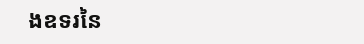ងឧទរនៃ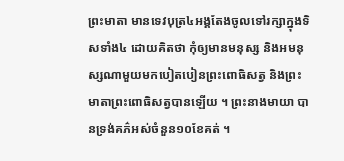ព្រះមាតា មានទេវបុត្រ៤អង្គតែងចូលទៅរក្សាក្នុងទិសទាំង៤ ដោយគិតថា កុំឲ្យមានមនុស្ស និងអមនុស្សណាមួយមកបៀតបៀនព្រះពោធិសត្វ និងព្រះមាតាព្រះពោធិសត្វបានឡើយ ។ ព្រះនាងមាយា បានទ្រង់គភ៌អស់ចំនួន១០ខែគត់ ។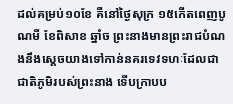ដល់គម្រប់១០ខែ គឺនៅថ្ងៃសុក្រ ១៥កើតពេញបូណមី ខែពិសាខ ឆ្នាំច ព្រះនាងមានព្រះរាជបំណងនឹងស្តេចយាងទៅកាន់នគរទេវទហៈដែលជាជាតិភូមិរបស់ព្រះនាង ទើបក្រាបប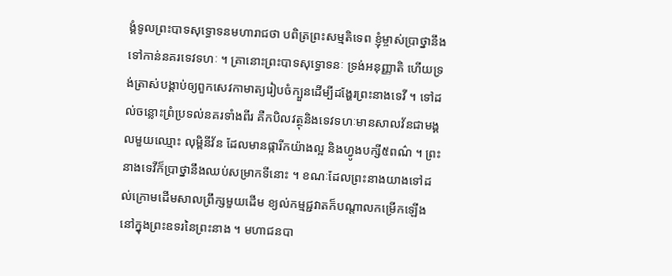ង្គំទូលព្រះបាទសុទ្ធោទនមហារាជថា បពិត្រព្រះសម្មតិទេព ខ្ញុំម្ចាស់ប្រាថ្នានឹងទៅកាន់នគរទេវទហៈ ។ គ្រានោះព្រះបាទសុទ្ធោទនៈ ទ្រង់អនុញ្ញាតិ ហើយទ្រង់ត្រាស់បង្គាប់ឲ្យពួកសេវកាមាត្យរៀបចំក្បួនដើម្បីដង្ហែរព្រះនាងទេវី ។ ទៅដល់ចន្លោះព្រំប្រទល់នគរទាំងពីរ គឺកបិលវត្ថុនិងទេវទហៈមានសាលវ័នជាមង្គលមួយឈ្មោះ លុម្ពិនីវ័ន ដែលមានផ្ការីកយ៉ាងល្អ និងហ្វូងបក្សី៥ពណ៌ ។ ព្រះនាងទេវីក៏ប្រាថ្នានឹងឈប់សម្រាកទីនោះ ។ ខណៈដែលព្រះនាងយាងទៅដល់ក្រោមដើមសាលព្រឹក្សមួយដើម ខ្យល់កម្មជ្ជវាតក៏បណ្តាលកម្រើកឡើងនៅក្នុងព្រះឧទរនៃព្រះនាង ។ មហាជនបា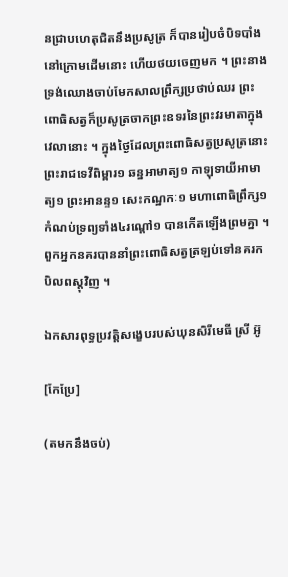នជ្រាបហេតុជិតនឹងប្រសូត្រ ក៏បានរៀបចំបិទបាំងនៅក្រោមដើមនោះ ហើយថយចេញមក ។ ព្រះនាងទ្រង់ឈោងចាប់មែកសាលព្រឹក្សប្រថាប់ឈរ ព្រះពោធិសត្វក៏ប្រសូត្រចាកព្រះឧទរនៃព្រះវរមាតាក្នុងវេលានោះ ។ ក្នុងថ្ងៃដែលព្រះពោធិសត្វប្រសូត្រនោះ ព្រះរាជទេវីពិម្ពារ១ ឆន្នអាមាត្យ១ កាឡុទាយីអាមាត្យ១ ព្រះអានន្ទ១ សេះកណ្ឋកៈ១ មហាពោធិព្រឹក្ស១ កំណប់ទ្រព្យទាំង៤រណ្តៅ១ បានកើតឡើងព្រមគ្នា ។ ពួកអ្នកនគរបាននាំព្រះពោធិសត្វត្រឡប់ទៅនគរកបិលពស្តុវិញ ។

ឯកសារពុទ្ធប្រវត្តិសង្ខេបរបស់ឃុនសិរីមេធី ស្រី អ៊ូ

[កែប្រែ]

(តមកនឹងចប់)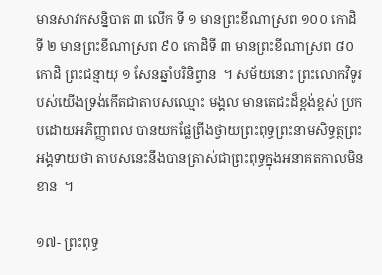មានសាវកសន្និបាត ៣ លើក ទី ១ មានព្រះខីណាស្រព ១០០ កោដិ ទី ២ មានព្រះខីណាស្រព ៩០ កោដិទី ៣ មានព្រះខីណាស្រព ៨០ កោដិ ព្រះជន្មាយុ ១ សែនឆ្នាំបរិនិព្វាន  ។ សម័យនោះ ព្រះលោកវិទូរបស់យើងទ្រង់កើតជាតាបសឈ្មោះ មង្គល មានតេជះដ៏ខ្ពង់ខ្ពស់ ប្រកបដោយអភិញ្ញាពល បានយកផ្លែព្រីងថ្វាយព្រះពុទ្ធព្រះនាមសិទ្ធត្ថព្រះអង្គទាយថា តាបសនេះនឹងបានត្រាស់ជាព្រះពុទ្ធក្នុងអនាគតកាលមិនខាន  ។

១៧- ព្រះពុទ្ធ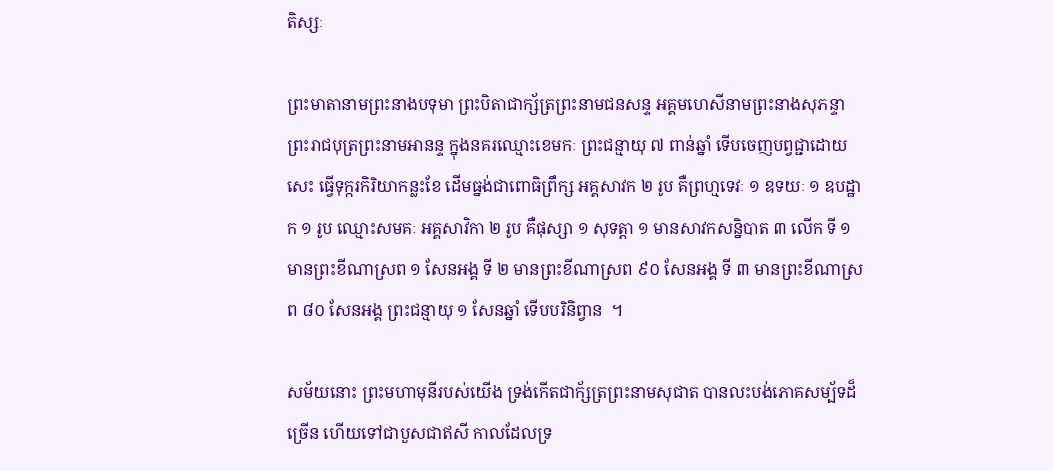តិស្សៈ

ព្រះមាតានាមព្រះនាងបទុមា ព្រះបិតាជាក្ស័ត្រព្រះនាមជនសន្ទ អគ្គមហេសីនាមព្រះនាងសុភន្ទា ព្រះរាជបុត្រព្រះនាមអានន្ទ ក្នុងនគរឈ្មោះខេមកៈ ព្រះជន្មាយុ ៧ ពាន់ឆ្នាំ ទើបចេញបព្វជ្ជាដោយសេះ ធ្វើទុក្ករកិរិយាកន្លះខែ ដើមធ្នង់ជាពោធិព្រឹក្ស អគ្គសាវក ២ រូប គឺព្រហ្មទេវៈ ១ ឧទយៈ ១ ឧបដ្ឋាក ១ រូប ឈ្មោះសមគៈ អគ្គសាវិកា ២ រូប គឺផុស្សា ១ សុទត្តា ១ មានសាវកសន្និបាត ៣ លើក ទី ១ មានព្រះខីណាស្រព ១ សែនអង្គ ទី ២ មានព្រះខីណាស្រព ៩០ សែនអង្គ ទី ៣ មានព្រះខីណាស្រព ៨០ សែនអង្គ ព្រះជន្មាយុ ១ សែនឆ្នាំ ទើបបរិនិព្វាន  ។

សម័យនោះ ព្រះមហាមុនីរបស់យើង ទ្រង់កើតជាក័្សត្រព្រះនាមសុជាត បានលះបង់ភោគសម្ប័ទដ៏ច្រើន ហើយទៅជាបួសជាឥសី កាលដែលទ្រ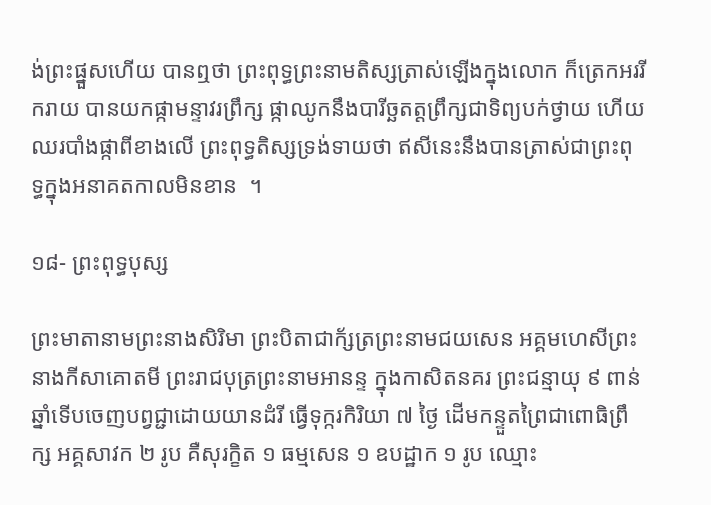ង់ព្រះផ្នួសហើយ បានឮថា ព្រះពុទ្ធព្រះនាមតិស្សត្រាស់ឡើងក្នុងលោក ក៏ត្រេកអររីករាយ បានយកផ្កាមន្ទាវរព្រឹក្ស ផ្កាឈូកនឹងបារីច្ឆតត្តព្រឹក្សជាទិព្យបក់ថ្វាយ ហើយឈរបាំងផ្កាពីខាងលើ ព្រះពុទ្ធតិស្សទ្រង់ទាយថា ឥសីនេះនឹងបានត្រាស់ជាព្រះពុទ្ធក្នុងអនាគតកាលមិនខាន  ។

១៨- ព្រះពុទ្ធបុស្ស

ព្រះមាតានាមព្រះនាងសិរិមា ព្រះបិតាជាក័្សត្រព្រះនាមជយសេន អគ្គមហេសីព្រះនាងកីសាគោតមី ព្រះរាជបុត្រព្រះនាមអានន្ទ ក្នុងកាសិតនគរ ព្រះជន្មាយុ ៩ ពាន់ឆ្នាំទើបចេញបព្វជ្ជាដោយយានដំរី ធ្វើទុក្ករកិរិយា ៧ ថ្ងៃ ដើមកន្ទួតព្រៃជាពោធិព្រឹក្ស អគ្គសាវក ២ រូប គឺសុរក្ខិត ១ ធម្មសេន ១ ឧបដ្ឋាក ១ រូប ឈ្មោះ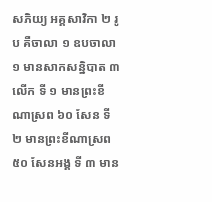សភិយ្យ អគ្គសាវិកា ២ រូប គឺចាលា ១ ឧបចាលា ១ មានសាកសន្និបាត ៣ លើក ទី ១ មានព្រះខីណាស្រព ៦០ សែន ទី ២ មានព្រះខីណាស្រព ៥០ សែនអង្គ ទី ៣ មាន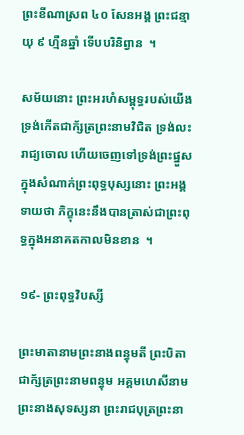ព្រះខីណាស្រព ៤០ សែនអង្គ ព្រះជន្មាយុ ៩ ហ្មឺនឆ្នាំ ទើបបរិនិព្វាន  ។

សម័យនោះ ព្រះអរហំសម្ពុទ្ធរបស់យើង ទ្រង់កើតជាក័្សត្រព្រះនាមវិជិត ទ្រង់លះរាជ្យចោល ហើយចេញទៅទ្រង់ព្រះផ្នួសក្នុងសំណាក់ព្រះពុទ្ធបុស្សនោះ ព្រះអង្គទាយថា ភិក្ខុនេះនឹងបានត្រាស់ជាព្រះពុទ្ធក្នុងអនាគតកាលមិនខាន  ។

១៩- ព្រះពុទ្ធវិបស្សី

ព្រះមាតានាមព្រះនាងពន្ធុមតី ព្រះបិតាជាក័្សត្រព្រះនាមពន្ធុម អគ្គមហេសីនាមព្រះនាងសុទស្សនា ព្រះរាជបុត្រព្រះនា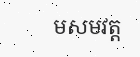មសមវត្ត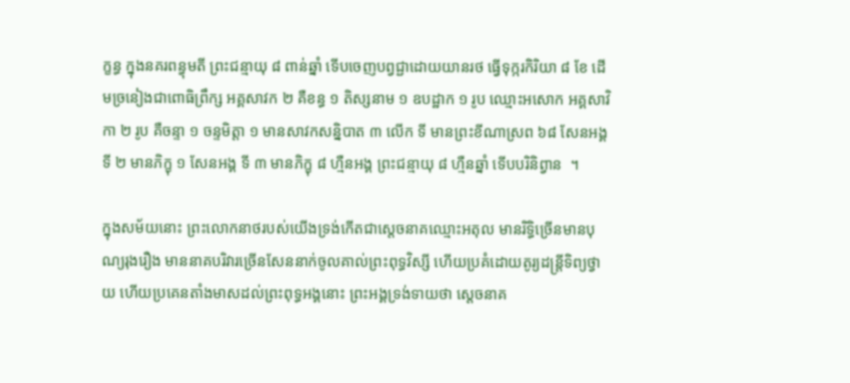ក្ខន្ធ ក្នុងនគរពន្ធុមតី ព្រះជន្មាយុ ៨ ពាន់ឆ្នាំ ទើបចេញបព្វជ្ជាដោយយានរថ ធ្វើទុក្ករកិរិយា ៨ ខែ ដើមច្រនៀងជាពោធិព្រឹក្ស អគ្គសាវក ២ គឺខន្ធ ១ តិស្សនាម ១ ឧបដ្ឋាក ១ រូប ឈ្មោះអសោក អគ្គសាវិកា ២ រូប គឺចន្ទា ១ ចន្ទមិត្តា ១ មានសាវកសន្និបាត ៣ លើក ទី មានព្រះខីណាស្រព ៦៨ សែនអង្គ ទី ២ មានភិក្ខុ ១ សែនអង្គ ទី ៣ មានភិក្ខុ ៨ ហ្មឺនអង្គ ព្រះជន្មាយុ ៨ ហ្មឺនឆ្នាំ ទើបបរិនិព្វាន  ។

ក្នុងសម័យនោះ ព្រះលោកនាថរបស់យើងទ្រង់កើតជាស្ដេចនាគឈ្មោះអតុល មានរិទ្ធិច្រើនមានបុណ្យរុងរឿង មាននាគបរិវារច្រើនសែននាក់ចូលគាល់ព្រះពុទ្ធវិស្សី ហើយប្រគំដោយតូរ្យដន្ត្រីទិព្យថ្វាយ ហើយប្រគេនតាំងមាសដល់ព្រះពុទ្ធអង្គនោះ ព្រះអង្គទ្រង់ទាយថា ស្ដេចនាគ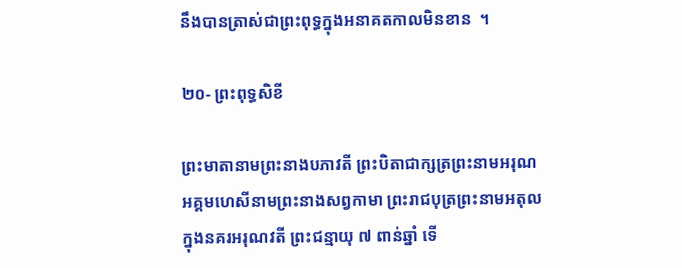នឹងបានត្រាស់ជាព្រះពុទ្ធក្នុងអនាគតកាលមិនខាន  ។

២០- ព្រះពុទ្ធសិខី

ព្រះមាតានាមព្រះនាងបភាវតី ព្រះបិតាជាក្សត្រព្រះនាមអរុណ អគ្គមហេសីនាមព្រះនាងសព្វកាមា ព្រះរាជបុត្រព្រះនាមអតុល ក្នុងនគរអរុណវតី ព្រះជន្មាយុ ៧ ពាន់ឆ្នាំ ទើ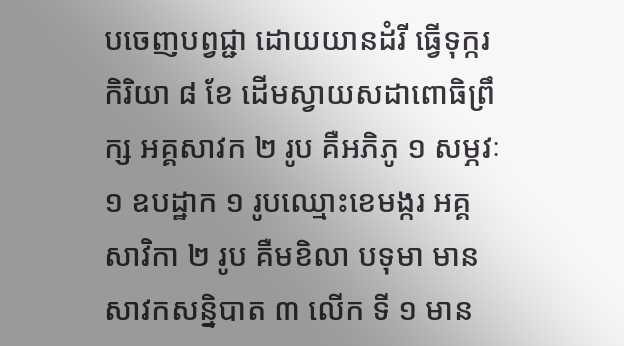បចេញបព្វជ្ជា ដោយយានដំរី ធ្វើទុក្ករកិរិយា ៨ ខែ ដើមស្វាយសដាពោធិព្រឹក្ស អគ្គសាវក ២ រូប គឺអភិភូ ១ សម្ភវៈ ១ ឧបដ្ឋាក ១ រូបឈ្មោះខេមង្ករ អគ្គសាវិកា ២ រូប គឺមខិលា បទុមា មានសាវកសន្និបាត ៣ លើក ទី ១ មាន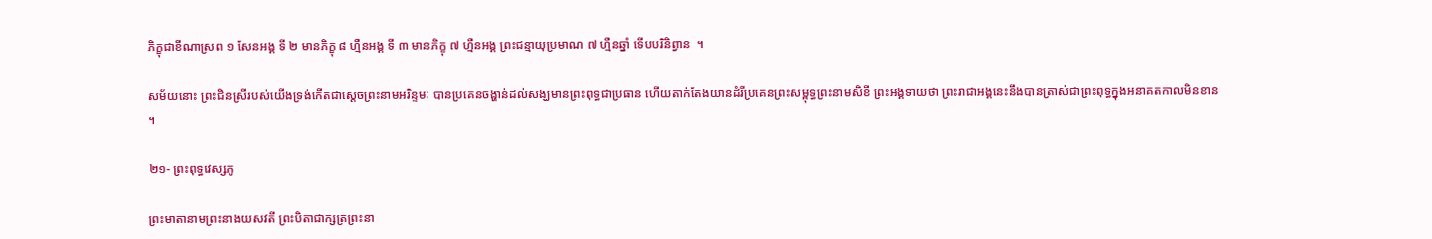ភិក្ខុជាខីណាស្រព ១ សែនអង្គ ទី ២ មានភិក្ខុ ៨ ហ្មឺនអង្គ ទី ៣ មានភិក្ខុ ៧ ហ្មឺនអង្គ ព្រះជន្មាយុប្រមាណ ៧ ហ្មឺនឆ្នាំ ទើបបរិនិព្វាន  ។

សម័យនោះ ព្រះជិនស្រីរបស់យើងទ្រង់កើតជាស្ដេចព្រះនាមអរិន្ទមៈ បានប្រគេនចង្ហាន់ដល់សង្ឃមានព្រះពុទ្ធជាប្រធាន ហើយតាក់តែងយានដំរីប្រគេនព្រះសម្ពុទ្ធព្រះនាមសិខី ព្រះអង្គទាយថា ព្រះរាជាអង្គនេះនឹងបានត្រាស់ជាព្រះពុទ្ធក្នុងអនាគតកាលមិនខាន  ។

២១- ព្រះពុទ្ធវេស្សភូ

ព្រះមាតានាមព្រះនាងយសវតី ព្រះបិតាជាក្សត្រព្រះនា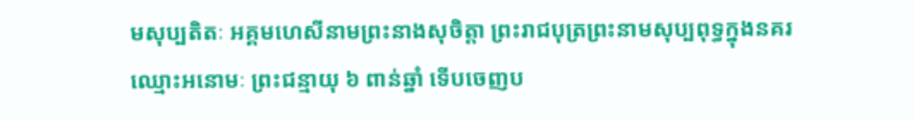មសុប្បតិតៈ អគ្គមហេសីនាមព្រះនាងសុចិត្តា ព្រះរាជបុត្រព្រះនាមសុប្បពុទ្ធក្នុងនគរឈ្មោះអនោមៈ ព្រះជន្មាយុ ៦ ពាន់ឆ្នាំ ទើបចេញប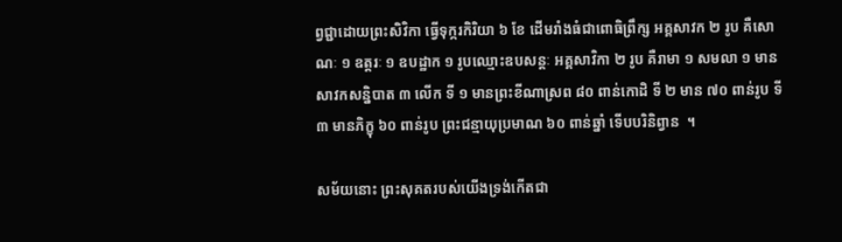ព្វជ្ជាដោយព្រះសិវិកា ធ្វើទុក្ករកិរិយា ៦ ខែ ដើមរាំងធំជាពោធិព្រឹក្ស អគ្គសាវក ២ រូប គឺសោណៈ ១ ឧត្តរៈ ១ ឧបដ្ឋាក ១ រូបឈ្មោះឧបសន្តៈ អគ្គសាវិកា ២ រូប គឺរាមា ១ សមលា ១ មានសាវកសន្និបាត ៣ លើក ទី ១ មានព្រះខីណាស្រព ៨០ ពាន់កោដិ ទី ២ មាន ៧០ ពាន់រូប ទី ៣ មានភិក្ខុ ៦០ ពាន់រូប ព្រះជន្មាយុប្រមាណ ៦០ ពាន់ឆ្នាំ ទើបបរិនិព្វាន  ។

សម័យនោះ ព្រះសុគតរបស់យើងទ្រង់កើតជា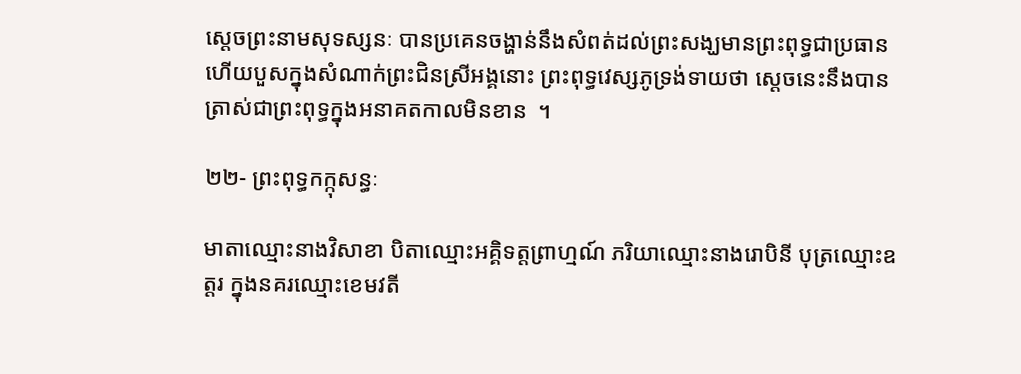ស្ដេចព្រះនាមសុទស្សនៈ បានប្រគេនចង្ហាន់នឹងសំពត់ដល់ព្រះសង្ឃមានព្រះពុទ្ធជាប្រធាន ហើយបួសក្នុងសំណាក់ព្រះជិនស្រីអង្គនោះ ព្រះពុទ្ធវេស្សភូទ្រង់ទាយថា ស្ដេចនេះនឹងបានត្រាស់ជាព្រះពុទ្ធក្នុងអនាគតកាលមិនខាន  ។

២២- ព្រះពុទ្ធកក្កុសន្ធៈ

មាតាឈ្មោះនាងវិសាខា បិតាឈ្មោះអគ្គិទត្តព្រាហ្មណ៍ ភរិយាឈ្មោះនាងរោបិនី បុត្រឈ្មោះឧត្តរ ក្នុងនគរឈ្មោះខេមវតី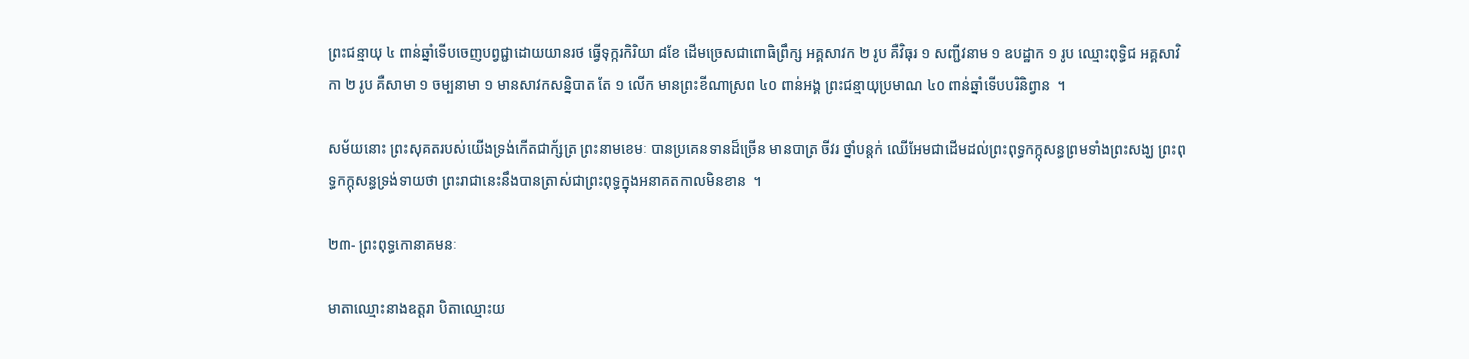ព្រះជន្មាយុ ៤ ពាន់ឆ្នាំទើបចេញបព្វជ្ជាដោយយានរថ ធ្វើទុក្ករកិរិយា ៨ខែ ដើមច្រេសជាពោធិព្រឹក្ស អគ្គសាវក ២ រូប គឺវិធុរ ១ សញ្ជីវនាម ១ ឧបដ្ឋាក ១ រូប ឈ្មោះពុទ្ធិជ អគ្គសាវិកា ២ រូប គឺសាមា ១ ចម្បនាមា ១ មានសាវកសន្និបាត តែ ១ លើក មានព្រះខីណាស្រព ៤០ ពាន់អង្គ ព្រះជន្មាយុប្រមាណ ៤០ ពាន់ឆ្នាំទើបបរិនិព្វាន  ។

សម័យនោះ ព្រះសុគតរបស់យើងទ្រង់កើតជាក័្សត្រ ព្រះនាមខេមៈ បានប្រគេនទានដ៏ច្រើន មានបាត្រ ចីវរ ថ្នាំបន្តក់ ឈើអែមជាដើមដល់ព្រះពុទ្ធកក្កុសន្ធព្រមទាំងព្រះសង្ឃ ព្រះពុទ្ធកក្កុសន្ធទ្រង់ទាយថា ព្រះរាជានេះនឹងបានត្រាស់ជាព្រះពុទ្ធក្នុងអនាគតកាលមិនខាន  ។

២៣- ព្រះពុទ្ធកោនាគមនៈ

មាតាឈ្មោះនាងឧត្តរា បិតាឈ្មោះយ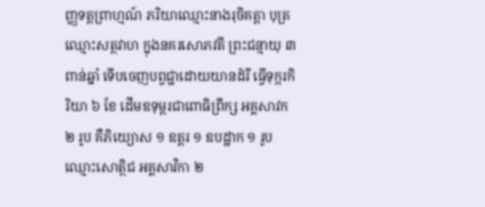ញ្ញទត្តព្រាហ្មណ៍ ភរិយាឈ្មោះនាងរុចិគត្តា បុត្រឈ្មោះសត្ថវាហ ក្នុងនគរសោភវតី ព្រះជន្មាយុ ៣ ពាន់ឆ្នាំ ទើបចេញបព្វជ្ជាដោយយានដំរី ធ្វើទុក្ករកិរិយា ៦ ខែ ដើមឧទុម្ពរជាពោធិព្រឹក្ស អគ្គសាវក ២ រូប គឺភិយ្យោស ១ ឧត្តរ ១ ឧបដ្ឋាក ១ រូប ឈ្មោះសោត្ថិជ អគ្គសាវិកា ២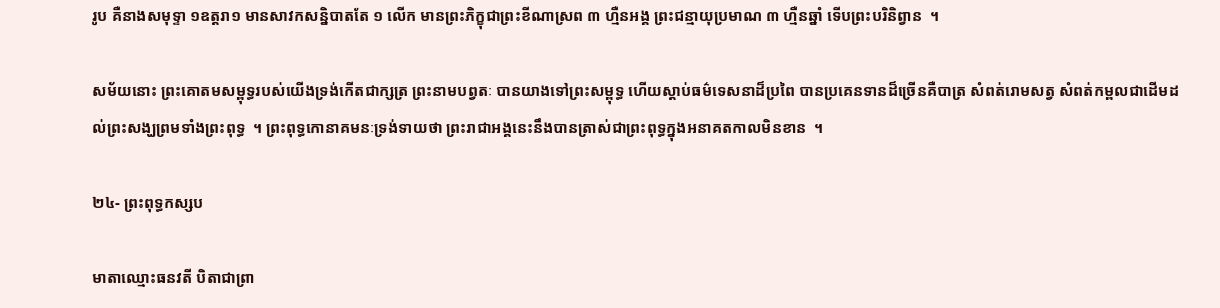រូប គឺនាងសមុទ្ទា ១ឧត្តរា១ មានសាវកសន្និបាតតែ ១ លើក មានព្រះភិក្ខុជាព្រះខីណាស្រព ៣ ហ្មឺនអង្គ ព្រះជន្មាយុប្រមាណ ៣ ហ្មឺនឆ្នាំ ទើបព្រះបរិនិព្វាន  ។

សម័យនោះ ព្រះគោតមសម្ពុទ្ធរបស់យើងទ្រង់កើតជាក្សត្រ ព្រះនាមបព្វតៈ បានយាងទៅព្រះសម្ពុទ្ធ ហើយស្ដាប់ធម៌ទេសនាដ៏ប្រពៃ បានប្រគេនទានដ៏ច្រើនគឺបាត្រ សំពត់រោមសត្វ សំពត់កម្ពលជាដើមដល់ព្រះសង្ឃព្រមទាំងព្រះពុទ្ធ  ។ ព្រះពុទ្ធកោនាគមនៈទ្រង់ទាយថា ព្រះរាជាអង្គនេះនឹងបានត្រាស់ជាព្រះពុទ្ធក្នុងអនាគតកាលមិនខាន  ។

២៤- ព្រះពុទ្ធកស្សប

មាតាឈ្មោះធនវតី បិតាជាព្រា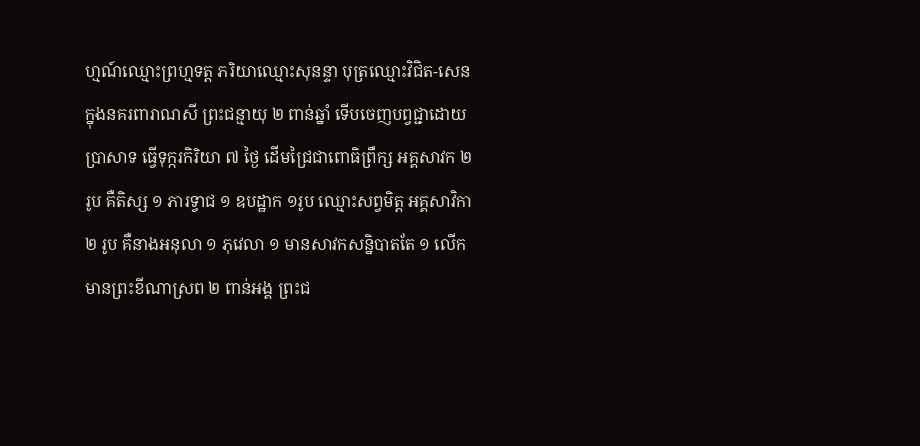ហ្មណ៍ឈ្មោះព្រហ្មទត្ត ភរិយាឈ្មោះសុនន្ទា បុត្រឈ្មោះវិជិត-សេន ក្នុងនគរពារាណសី ព្រះជន្មាយុ ២ ពាន់ឆ្នាំ ទើបចេញបព្វជ្ជាដោយប្រាសាទ ធ្វើទុក្ករកិរិយា ៧ ថ្ងៃ ដើមជ្រៃជាពោធិព្រឹក្ស អគ្គសាវក ២ រូប គឺតិស្ស ១ ភារទ្វាជ ១ ឧបដ្ឋាក ១រូប ឈ្មោះសព្វមិត្ត អគ្គសាវិកា ២ រូប គឺនាងអនុលា ១ ភុវេលា ១ មានសាវកសន្និបាតតែ ១ លើក មានព្រះខីណាស្រព ២ ពាន់អង្គ ព្រះជ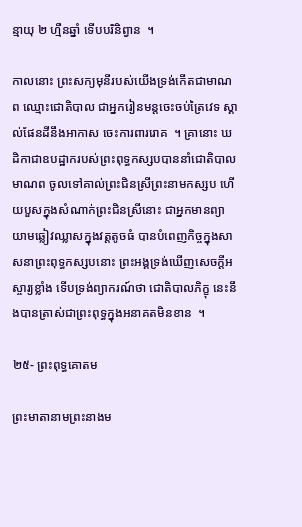ន្មាយុ ២ ហ្មឺនឆ្នាំ ទើបបរិនិព្វាន  ។

កាលនោះ ព្រះសក្យមុនីរបស់យើងទ្រង់កើតជាមាណព ឈ្មោះជោតិបាល ជាអ្នករៀនមន្តចេះចប់ត្រៃវេទ ស្គាល់ផែនដីនឹងអាកាស ចេះការពាររោគ  ។ គ្រានោះ ឃដិកាជាឧបដ្ឋាករបស់ព្រះពុទ្ធកស្សបបាននាំជោតិបាលមាណព ចូលទៅគាល់ព្រះជិនស្រីព្រះនាមកស្សប ហើយបួសក្នុងសំណាក់ព្រះជិនស្រីនោះ ជាអ្នកមានព្យាយាមឆ្លៀវឈ្លាសក្នុងវត្តតូចធំ បានបំពេញកិច្ចក្នុងសាសនាព្រះពុទ្ធកស្សបនោះ ព្រះអង្គទ្រង់ឃើញសេចក្ដីអស្ចារ្យខ្លាំង ទើបទ្រង់ព្យាករណ៍ថា ជោតិបាលភិក្ខុ នេះនឹងបានត្រាស់ជាព្រះពុទ្ធក្នុងអនាគតមិនខាន  ។

២៥- ព្រះពុទ្ធគោតម

ព្រះមាតានាមព្រះនាងម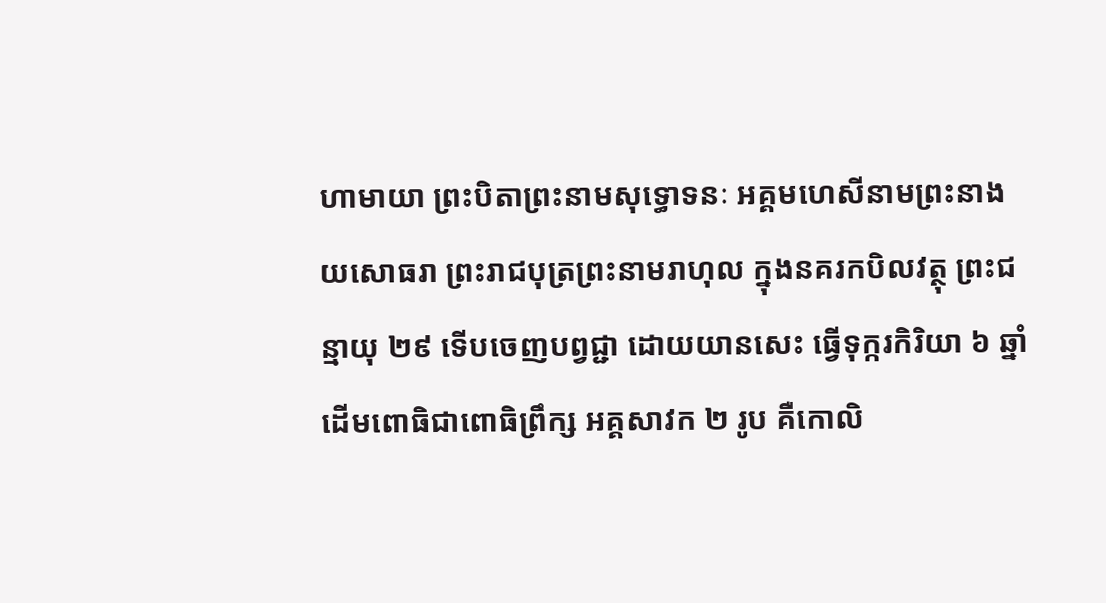ហាមាយា ព្រះបិតាព្រះនាមសុទ្ធោទនៈ អគ្គមហេសីនាមព្រះនាងយសោធរា ព្រះរាជបុត្រព្រះនាមរាហុល ក្នុងនគរកបិលវត្ថុ ព្រះជន្មាយុ ២៩ ទើបចេញបព្វជ្ជា ដោយយានសេះ ធ្វើទុក្ករកិរិយា ៦ ឆ្នាំ ដើមពោធិជាពោធិព្រឹក្ស អគ្គសាវក ២ រូប គឺកោលិ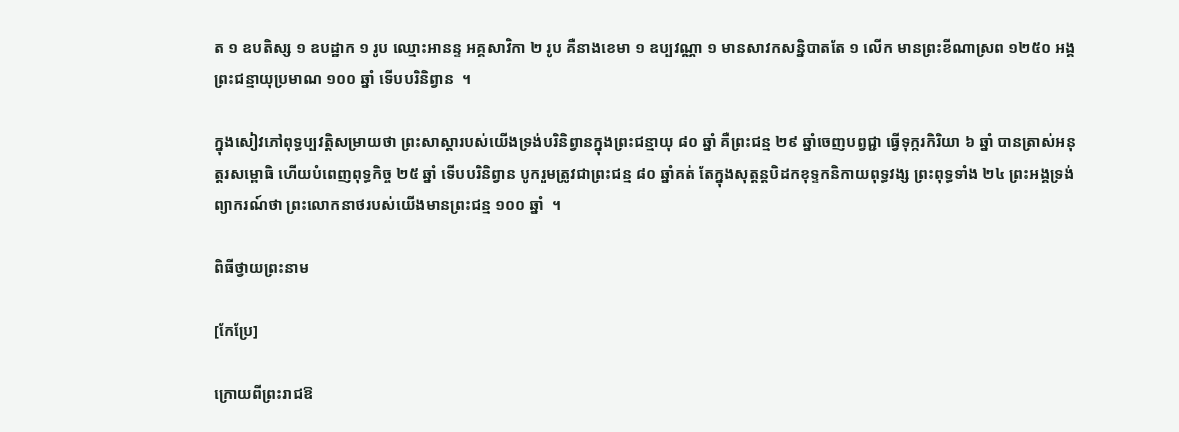ត ១ ឧបតិស្ស ១ ឧបដ្ឋាក ១ រូប ឈ្មោះអានន្ទ អគ្គសាវិកា ២ រូប គឺនាងខេមា ១ ឧប្បវណ្ណា ១ មានសាវកសន្និបាតតែ ១ លើក មានព្រះខីណាស្រព ១២៥០ អង្គ ព្រះជន្មាយុប្រមាណ ១០០ ឆ្នាំ ទើបបរិនិព្វាន  ។

ក្នុងសៀវភៅពុទ្ធប្បវត្តិសម្រាយថា ព្រះសាស្ដារបស់យើងទ្រង់បរិនិព្វានក្នុងព្រះជន្មាយុ ៨០ ឆ្នាំ គឺព្រះជន្ម ២៩ ឆ្នាំចេញបព្វជ្ជា ធ្វើទុក្ករកិរិយា ៦ ឆ្នាំ បានត្រាស់អនុត្តរសម្ពោធិ ហើយបំពេញពុទ្ធកិច្ច ២៥ ឆ្នាំ ទើបបរិនិព្វាន បូករួមត្រូវជាព្រះជន្ម ៨០ ឆ្នាំគត់ តែក្នុងសុត្តន្តបិដកខុទ្ទកនិកាយពុទ្ធវង្ស ព្រះពុទ្ធទាំង ២៤ ព្រះអង្គទ្រង់ព្យាករណ៍ថា ព្រះលោកនាថរបស់យើងមានព្រះជន្ម ១០០ ឆ្នាំ  ។

ពិធីថ្វាយព្រះនាម

[កែប្រែ]

ក្រោយពីព្រះរាជឱ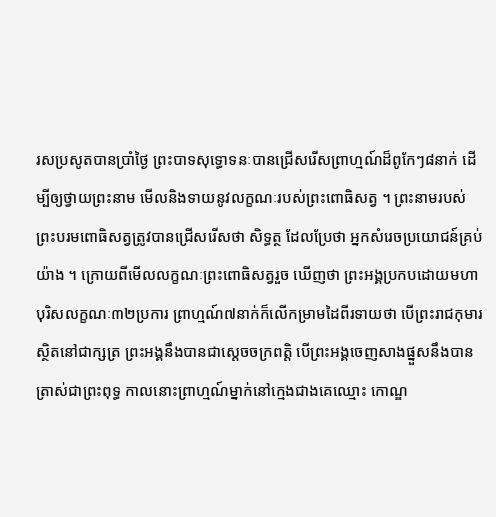រសប្រសូតបានប្រាំថ្ងៃ ព្រះបាទសុទ្ធោទនៈបានជ្រើសរើសព្រាហ្មណ៍ដ៏ពូកែៗ៨នាក់ ដើម្បីឲ្យថ្វាយព្រះនាម មើលនិងទាយនូវលក្ខណៈរបស់ព្រះពោធិសត្វ ។ ព្រះនាមរបស់ព្រះបរមពោធិសត្វត្រូវបានជ្រើសរើសថា សិទ្ធត្ថ ដែលប្រែថា អ្នកសំរេចប្រយោជន៍គ្រប់យ៉ាង ។ ក្រោយពីមើលលក្ខណៈព្រះពោធិសត្វរួច ឃើញថា ព្រះអង្គប្រកបដោយមហាបុរិសលក្ខណៈ៣២ប្រការ ព្រាហ្មណ៍៧នាក់ក៏លើកម្រាមដៃពីរទាយថា បើព្រះរាជកុមារស្ថិតនៅជាក្សត្រ ព្រះអង្គនឹងបានជាស្តេចចក្រពត្តិ បើព្រះអង្គចេញសាងផ្នួសនឹងបានត្រាស់ជាព្រះពុទ្ធ កាលនោះព្រាហ្មណ៍ម្នាក់នៅក្មេងជាងគេឈ្មោះ កោណ្ឌ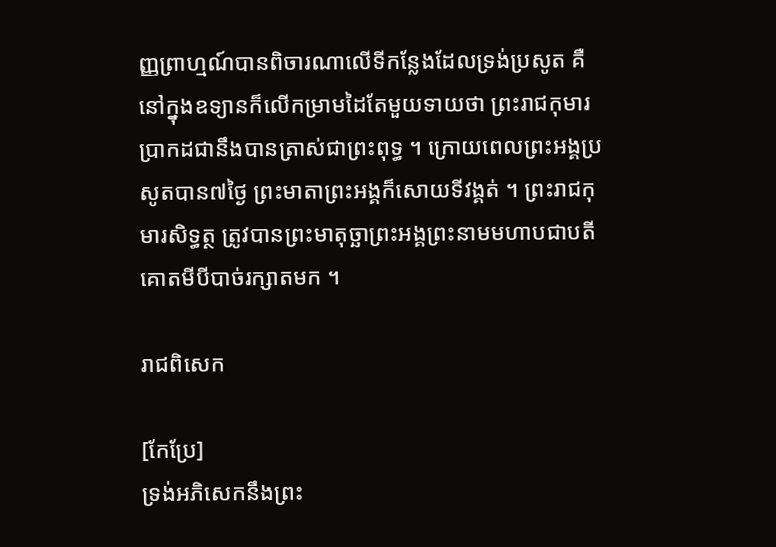ញ្ញព្រាហ្មណ៍បានពិចារណាលើទីកន្លែងដែលទ្រង់ប្រសូត គឺនៅក្នុងឧទ្យានក៏លើកម្រាមដៃតែមួយទាយថា ព្រះរាជកុមារប្រាកដជានឹងបានត្រាស់ជាព្រះពុទ្ធ ។ ក្រោយពេលព្រះអង្គប្រសូតបាន៧ថ្ងៃ ព្រះមាតាព្រះអង្គក៏សោយទីវង្គត់ ។ ព្រះរាជកុមារសិទ្ធត្ថ ត្រូវបានព្រះមាតុច្ឆាព្រះអង្គព្រះនាមមហាបជាបតីគោតមីបីបាច់រក្សាតមក ។

រាជពិសេក

[កែប្រែ]
ទ្រង់អភិសេកនឹងព្រះ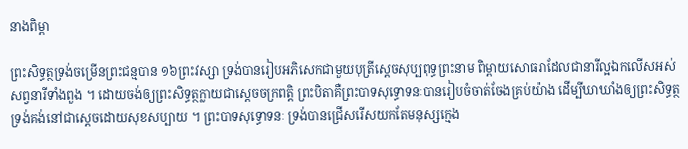នាងពិម្ពា

ព្រះសិទ្ធត្ថទ្រង់ចម្រើនព្រះជន្មបាន ១៦ព្រះវស្សា ទ្រង់បានរៀបអភិសេកជាមួយបុត្រីស្តេចសុប្បពុទ្ធព្រះនាម ពិម្ពាយសោធរាដែលជានារីល្អឯកលើសអស់សព្វនារីទាំងពួង ។ ដោយចង់ឲ្យព្រះសិទ្ធត្ថក្លាយជាស្តេចចក្រពត្តិ ព្រះបិតាគឺព្រះបាទសុទ្ធោទនៈបានរៀបចំចាត់ចែងគ្រប់យ៉ាង ដើម្បីឃាឃាំងឲ្យព្រះសិទ្ធត្ថទ្រង់គង់នៅជាស្តេចដោយសុខសប្បាយ ។ ព្រះបាទសុទ្ធោទនៈ ទ្រង់បានជ្រើសរើសយកតែមនុស្សក្មេង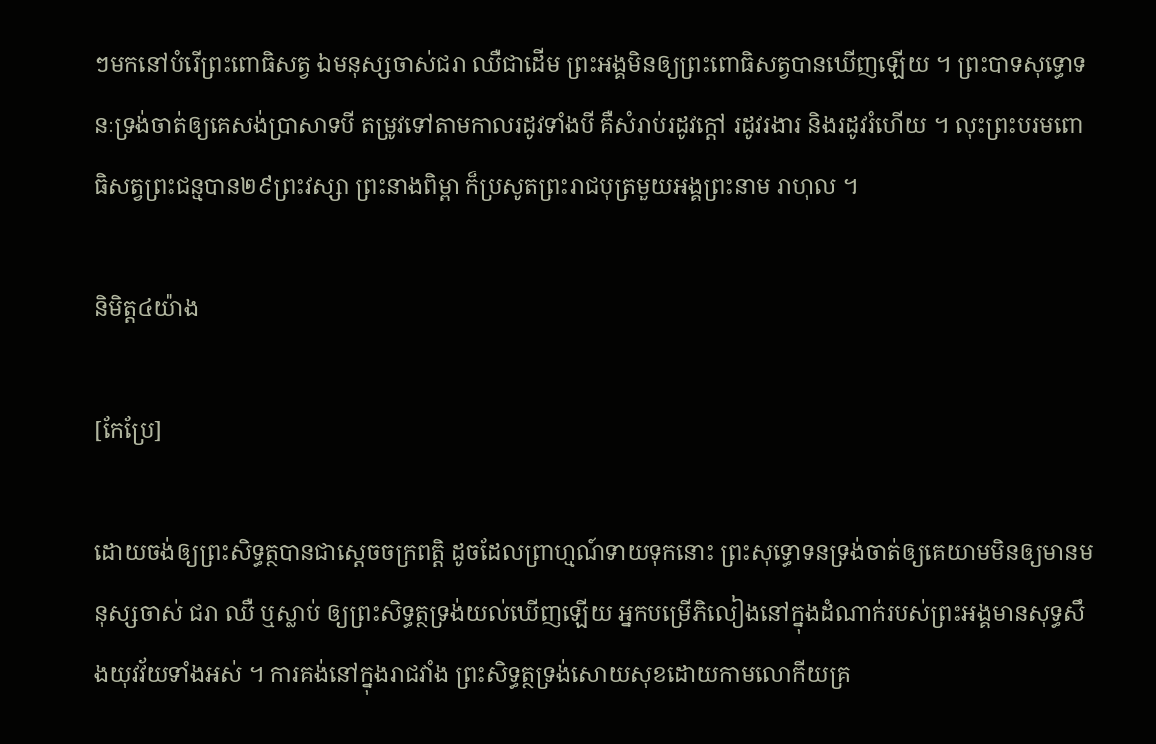ៗមកនៅបំរើព្រះពោធិសត្វ ឯមនុស្សចាស់ជរា ឈឺជាដើម ព្រះអង្គមិនឲ្យព្រះពោធិសត្វបានឃើញឡើយ ។ ព្រះបាទសុទ្ធោទនៈទ្រង់ចាត់ឲ្យគេសង់ប្រាសាទបី តម្រូវទៅតាមកាលរដូវទាំងបី គឺសំរាប់រដូវក្តៅ រដូវរងារ និងរដូវរំហើយ ។ លុះព្រះបរមពោធិសត្វព្រះជន្មបាន២៩ព្រះវស្សា ព្រះនាងពិម្ពា ក៏ប្រសូតព្រះរាជបុត្រមួយអង្គព្រះនាម រាហុល ។

និមិត្ត៤យ៉ាង

[កែប្រែ]

ដោយចង់ឲ្យព្រះសិទ្ធត្ថបានជាស្តេចចក្រពត្តិ ដូចដែលព្រាហ្មណ៍ទាយទុកនោះ ព្រះសុទ្ធោទនទ្រង់ចាត់ឲ្យគេយាមមិនឲ្យមានមនុស្សចាស់ ជរា ឈឺ ឬស្លាប់ ឲ្យព្រះសិទ្ធត្ថទ្រង់យល់ឃើញឡើយ អ្នកបម្រើភិលៀងនៅក្នុងដំណាក់របស់ព្រះអង្គមានសុទ្ធសឹងយុវវ័យទាំងអស់ ។ ការគង់នៅក្នុងរាជវាំង ព្រះសិទ្ធត្ថទ្រង់សោយសុខដោយកាមលោកីយគ្រ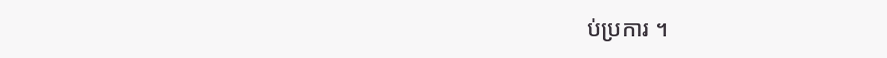ប់ប្រការ ។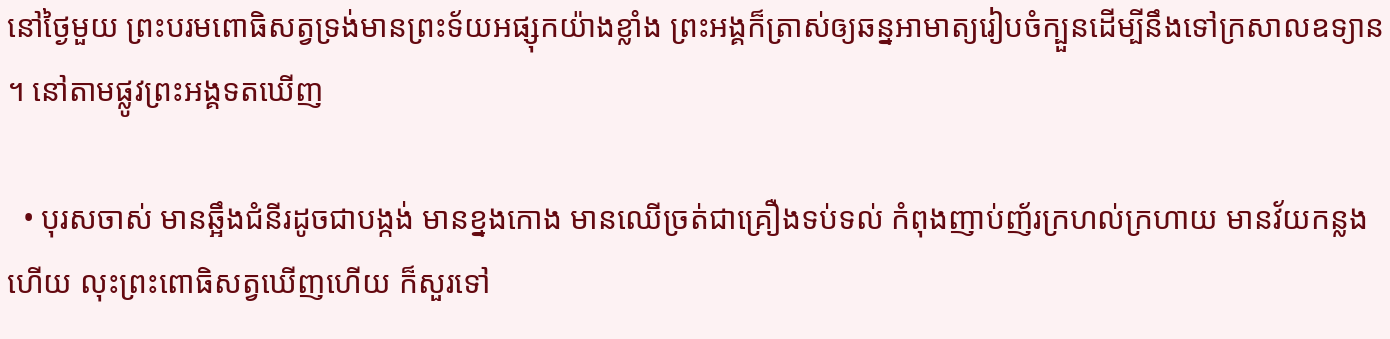នៅថ្ងៃមួយ ព្រះបរមពោធិសត្វទ្រង់មានព្រះទ័យអផ្សុកយ៉ាងខ្លាំង ព្រះអង្គក៏ត្រាស់ឲ្យឆន្នអាមាត្យរៀបចំក្បួនដើម្បីនឹងទៅក្រសាលឧទ្យាន ។ នៅតាមផ្លូវព្រះអង្គទតឃើញ

  • បុរសចាស់ មានឆ្អឹងជំនីរដូចជាបង្កង់ មានខ្នងកោង មានឈើច្រត់ជាគ្រឿងទប់ទល់ កំពុងញាប់ញ័រក្រហល់ក្រហាយ មានវ័យកន្លងហើយ លុះព្រះពោធិសត្វឃើញហើយ ក៏សួរទៅ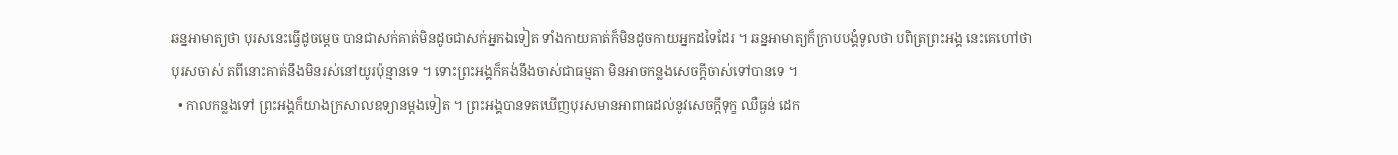ឆន្នអាមាត្យថា បុរសនេះធ្វើដូចម្តេច បានជាសក់គាត់មិនដូចជាសក់អ្នកឯទៀត ទាំងកាយគាត់ក៏មិនដូចកាយអ្នកដទៃដែរ ។ ឆន្នអាមាត្យក៏ក្រាបបង្គំទូលថា បពិត្រព្រះអង្គ នេះគេហៅថា បុរសចាស់ តពីនោះគាត់នឹងមិនរស់នៅយូរប៉ុន្មានទេ ។ ទោះព្រះអង្គក៏គង់នឹងចាស់ជាធម្មតា មិនអាចកន្លងសេចក្តីចាស់ទៅបានទេ ។
  • កាលកន្លងទៅ ព្រះអង្គក៏យាងក្រសាលឧទ្យានម្តងទៀត ។ ព្រះអង្គបានទតឃើញបុរសមានអាពាធដល់នូវសេចក្តីទុក្ខ ឈឺធ្ងន់ ដេក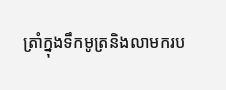ត្រាំក្នុងទឹកមូត្រនិងលាមករប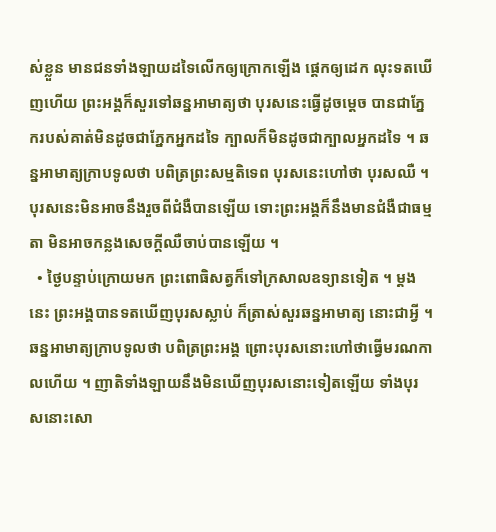ស់ខ្លួន មានជនទាំងឡាយដទៃលើកឲ្យក្រោកឡើង ផ្តេកឲ្យដេក លុះទតឃើញហើយ ព្រះអង្គក៏សួរទៅឆន្នអាមាត្យថា បុរសនេះធ្វើដូចម្តេច បានជាភ្នែករបស់គាត់មិនដូចជាភ្នែកអ្នកដទៃ ក្បាលក៏មិនដូចជាក្បាលអ្នកដទៃ ។ ឆន្នអាមាត្យក្រាបទូលថា បពិត្រព្រះសម្មតិទេព បុរសនេះហៅថា បុរសឈឺ ។ បុរសនេះមិនអាចនឹងរួចពីជំងឺបានឡើយ ទោះព្រះអង្គក៏នឹងមានជំងឺជាធម្មតា មិនអាចកន្លងសេចក្តីឈឺចាប់បានឡើយ ។
  • ថ្ងៃបន្ទាប់ក្រោយមក ព្រះពោធិសត្វក៏ទៅក្រសាលឧទ្យានទៀត ។ ម្តងនេះ ព្រះអង្គបានទតឃើញបុរសស្លាប់ ក៏ត្រាស់សួរឆន្នអាមាត្យ នោះជាអ្វី ។ ឆន្នអាមាត្យក្រាបទូលថា បពិត្រព្រះអង្គ ព្រោះបុរសនោះហៅថាធ្វើមរណកាលហើយ ។ ញាតិទាំងឡាយនឹងមិនឃើញបុរសនោះទៀតឡើយ ទាំងបុរសនោះសោ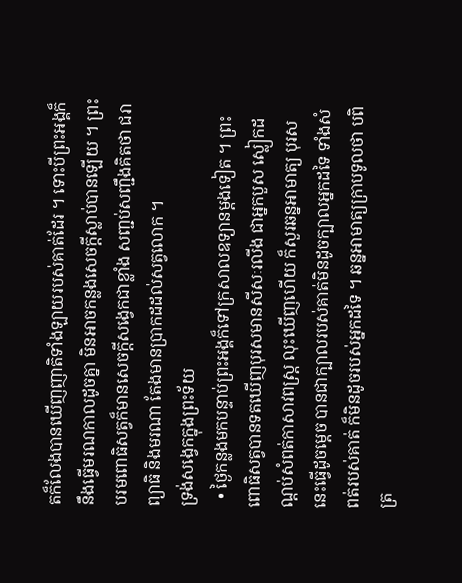តក៏លែងបានឃើញញាតិទាំងឡាយរបស់គាត់ដែរ ។ ទោះបីព្រះអង្គក៏នឹងធ្វើមរណកាលដូចគ្នា មិនអាចកន្លងសេចក្តីស្លាប់បានឡើយ ។ ព្រះបរមពោធិសត្វក៏មានសេចក្តីសង្វេកជាខ្លាំង សញ្ជប់សញ្ជឹងគិតថា ជរា ព្យាធិ និងមរណា តែងមានប្រាកដដល់សត្វលោក ។
ទ្រង់សង្វេកក្នុងព្រះទ័យ
  • ថ្ងៃកន្លងមកបន្ទាប់ព្រះអង្គក៏ទៅក្រសាលឧទ្យានម្តងទៀត ។ ព្រះពោធិសត្វបានទតឃើញបុរសមានសីសៈរលីង ជាអ្នកបួស ស្លៀកដណ្តប់សំពត់កាសាវពស្ត្រ លុះឃើញហើយ ក៏សួរឆន្នអាមាត្យ បុរសនេះធ្វើដូចម្តេច បានជាក្បាលរបស់គាត់មិនដូចក្បាលអ្នកដទៃ ទាំងសំពត់របស់គាត់ ក៏មិនដូចរបស់អ្នកដទៃ ។ ឆន្នអាមាត្យក្រាបទូលថា បពិត្រ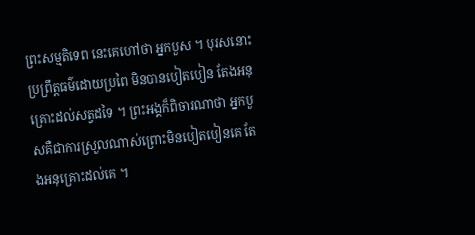ព្រះសម្មតិទេព នេះគេហៅថា អ្នកបួស ។ បុរសនោះប្រព្រឹត្តធម៌ដោយប្រពៃ មិនបានបៀតបៀន តែងអនុគ្រោះដល់សត្វដទៃ ។ ព្រះអង្គក៏ពិចារណាថា អ្នកបួសគឺជាការស្រួលណាស់ព្រោះមិនបៀតបៀនគេ តែងអនុគ្រោះដល់គេ ។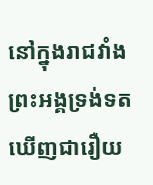នៅក្នុងរាជវាំង ព្រះអង្គទ្រង់ទតឃើញជារឿយ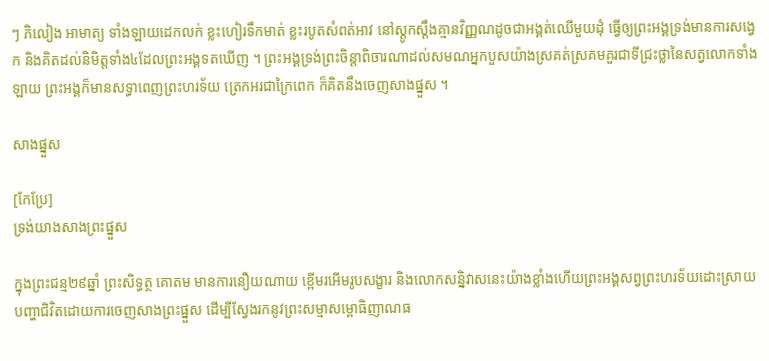ៗ ភិលៀង អាមាត្យ ទាំងឡាយដេកលក់ ខ្លះហៀរទឹកមាត់ ខ្លះរបូតសំពត់អាវ នៅស្តូកស្តឹងគ្មានវិញ្ញណដូចជាអង្គត់ឈើមួយដុំ ធ្វើឲ្យព្រះអង្គទ្រង់មានការសង្វេក និងគិតដល់និមិត្តទាំង៤ដែលព្រះអង្គទតឃើញ ។ ព្រះអង្គទ្រង់ព្រះចិន្តាពិចារណាដល់សមណអ្នកបួសយ៉ាងស្រគត់ស្រគមគួរជាទីជ្រះថ្លានៃសត្វលោកទាំងឡាយ ព្រះអង្គក៏មានសទ្ធាពេញព្រះហរទ័យ ត្រេកអរជាក្រៃពេក ក៏គិតនឹងចេញសាងផ្នួស ។

សាងផ្នួស

[កែប្រែ]
ទ្រង់យាងសាងព្រះផ្នួស

ក្នុងព្រះជន្ម២៩ឆ្នាំ ព្រះសិទ្ធត្ថ គោតម មានការនឿយណាយ ខ្ពើមរអើមរូបសង្ខារ និងលោកសន្និវាសនេះយ៉ាងខ្លាំងហើយព្រះអង្គសព្វព្រះហរទ័យដោះស្រាយបញ្ហាជិវិតដោយការចេញសាងព្រះផ្នួស ដើម្បីស្វែងរកនូវព្រះសម្មាសម្ពោធិញាណធ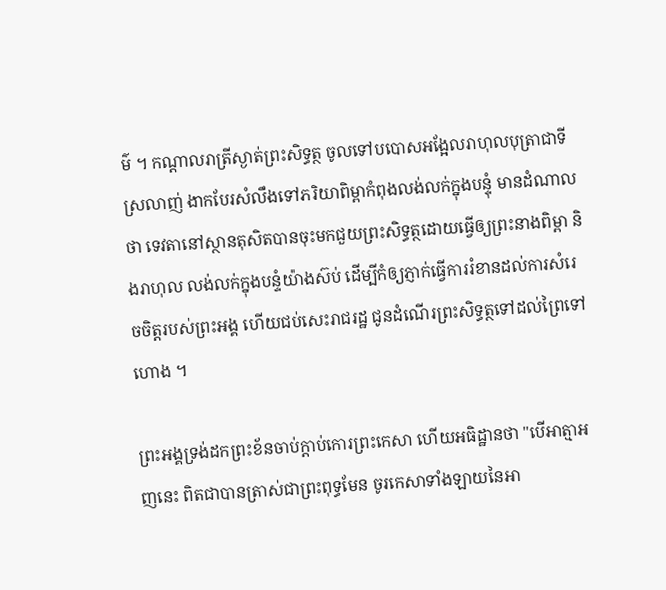ម៌ ។ កណ្តាលរាត្រីស្ងាត់ព្រះសិទ្ធត្ថ ចូលទៅបបោសអង្អែលរាហុលបុត្រាជាទីស្រលាញ់ ងាកបែរសំលឹងទៅភរិយាពិម្ពាកំពុងលង់លក់ក្នុងបន្ទុំ មានដំណាលថា ទេវតានៅស្ថានតុសិតបានចុះមកជួយព្រះសិទ្ធត្ថដោយធ្វើឲ្យព្រះនាងពិម្ពា និងរាហុល លង់លក់ក្នុងបន្ទំយ៉ាងស៊ប់ ដើម្បីកំឲ្យភ្ញាក់ធ្វើការរំខានដល់ការសំរេចចិត្តរបស់ព្រះអង្គ ហើយជប់សេះរាជរដ្ឋ ជូនដំណើរព្រះសិទ្ធត្ថទៅដល់ព្រៃទៅហោង ។

ព្រះអង្គទ្រង់ដកព្រះខ័នចាប់ក្តាប់កោរព្រះកេសា ហើយអធិដ្ឋានថា "បើអាត្មាអញនេះ ពិតជាបានត្រាស់ជាព្រះពុទ្ធមែន ចូរកេសាទាំងឡាយនៃអា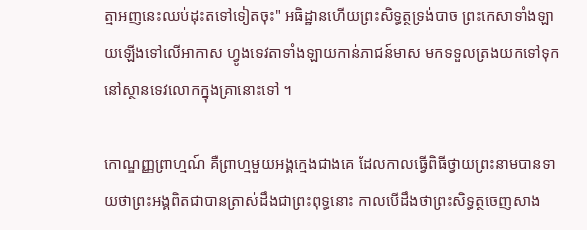ត្មាអញនេះឈប់ដុះតទៅទៀតចុះ" អធិដ្ឋានហើយព្រះសិទ្ធត្ថទ្រង់បាច ព្រះកេសាទាំងឡាយឡើងទៅលើអាកាស ហ្វូងទេវតាទាំងឡាយកាន់ភាជន៍មាស មកទទួលត្រងយកទៅទុកនៅស្ថានទេវលោកក្នុងគ្រានោះទៅ ។

កោណ្ឌញ្ញព្រាហ្មណ៍ គឺព្រាហ្មមួយអង្គក្មេងជាងគេ ដែលកាលធ្វើពិធីថ្វាយព្រះនាមបានទាយថាព្រះអង្គពិតជាបានត្រាស់ដឹងជាព្រះពុទ្ធនោះ កាលបើដឹងថាព្រះសិទ្ធត្ថចេញសាង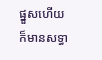ផ្នួសហើយ ក៏មានសទ្ធា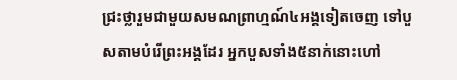ជ្រះថ្លារួមជាមួយសមណព្រាហ្មណ៍៤អង្គទៀតចេញ ទៅបួសតាមបំរើព្រះអង្គដែរ អ្នកបួសទាំង៥នាក់នោះហៅ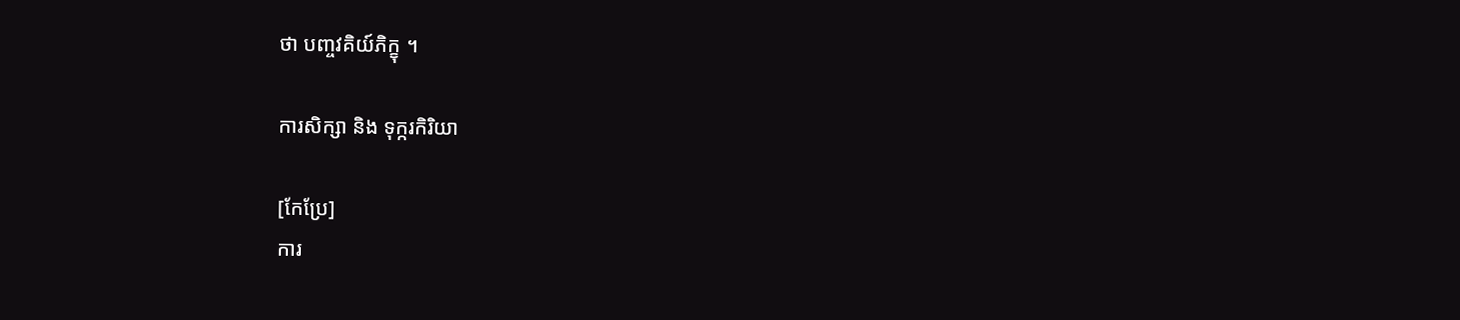ថា បញ្ចវគិយ៍ភិក្ខុ ។

ការសិក្សា និង ទុក្ករកិរិយា

[កែប្រែ]
ការ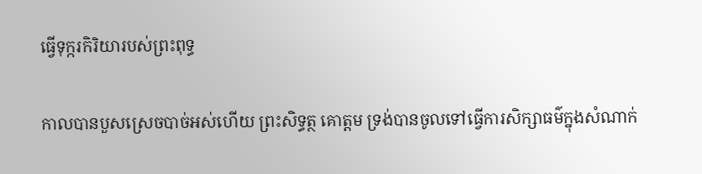ធ្វើទុក្ករកិរិយារបស់ព្រះពុទ្ធ

កាលបានបួសស្រេចបាច់អស់ហើយ ព្រះសិទ្ធត្ថ គោត្ដម ទ្រង់បានចូលទៅធ្វើការសិក្សាធម៌ក្នុងសំណាក់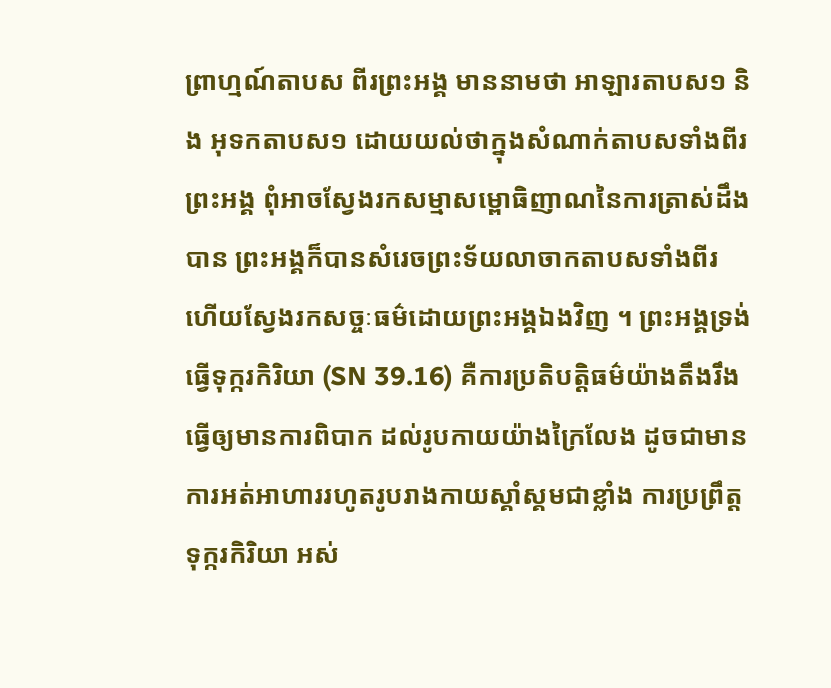ព្រាហ្មណ៍តាបស ពីរព្រះអង្គ មាននាមថា អាឡារតាបស១ និង អុទកតាបស១ ដោយយល់ថាក្នុងសំណាក់តាបសទាំងពីរព្រះអង្គ ពុំអាចស្វែងរកសម្មាសម្ពោធិញាណនៃការត្រាស់ដឹងបាន ព្រះអង្គក៏បានសំរេចព្រះទ័យលាចាកតាបសទាំងពីរ ហើយស្វែងរកសច្ចៈធម៌ដោយព្រះអង្គឯងវិញ ។ ព្រះអង្គទ្រង់ធ្វើទុក្ករកិរិយា (SN 39.16) គឺការប្រតិបត្តិធម៌យ៉ាងតឹងរឹង ធ្វើឲ្យមានការពិបាក ដល់រូបកាយយ៉ាងក្រៃលែង ដូចជាមានការអត់អាហាររហូតរូបរាងកាយស្គាំស្គមជាខ្លាំង ការប្រព្រឹត្តទុក្ករកិរិយា អស់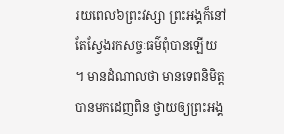រយពេល៦ព្រះវស្សា ព្រះអង្គក៏នៅតែស្វែងរកសច្ចៈធម៌ពុំបានឡើយ ។ មានដំណាលថា មានទេពនិមិត្តបានមកដេញពិន ថ្វាយឲ្យព្រះអង្គ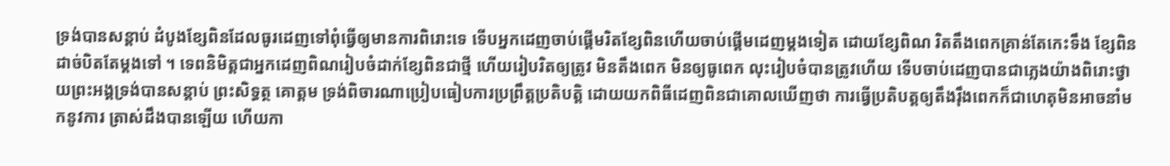ទ្រង់បានសន្តាប់ ដំបូងខ្សែពិនដែលធូរដេញទៅពុំធ្វើឲ្យមានការពិរោះទេ ទើបអ្នកដេញចាប់ផ្តើមរិតខ្សែពិនហើយចាប់ផ្តើមដេញម្តងទៀត ដោយខ្សែពិណ រិតតឹងពេកគ្រាន់តែកេះទឹង ខ្សែពិនដាច់បិតតែម្ដងទៅ ។ ទេពនិមិត្តជាអ្នកដេញពិណរៀបចំដាក់ខ្សែពិនជាថ្មី ហើយរៀបរិតឲ្យត្រូវ មិនតឹងពេក មិនឲ្យធូពេក លុះរៀបចំបានត្រូវហើយ ទើបចាប់ដេញបានជាភ្លេងយ៉ាងពិរោះថ្វាយព្រះអង្គទ្រង់បានសន្តាប់ ព្រះសិទ្ធត្ថ គោត្ដម ទ្រង់ពិចារណាប្រៀបធៀបការប្រព្រឹត្តប្រតិបត្តិ ដោយយកពិធីដេញពិនជាគោលឃើញថា ការធ្វើប្រតិបត្តឲ្យតឹងរ៉ឹងពេកក៏ជាហេតុមិនអាចនាំមកនូវការ ត្រាស់ដឹងបានឡើយ ហើយកា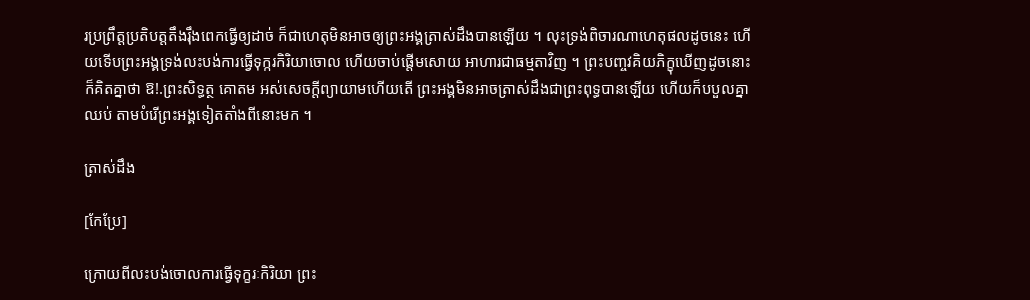រប្រព្រឹត្តប្រតិបត្តតឹងរ៉ឹងពេកធ្វើឲ្យដាច់ ក៏ជាហេតុមិនអាចឲ្យព្រះអង្គត្រាស់ដឹងបានឡើយ ។ លុះទ្រង់ពិចារណាហេតុផលដូចនេះ ហើយទើបព្រះអង្គទ្រង់លះបង់ការធ្វើទុក្ករកិរិយាចោល ហើយចាប់ផ្តើមសោយ អាហារជាធម្មតាវិញ ។ ព្រះបញ្ចវគិយភិក្ខុឃើញដូចនោះ ក៏គិតគ្នាថា ឱ!.ព្រះសិទ្ធត្ថ គោតម អស់សេចក្តីព្យាយាមហើយតើ ព្រះអង្គមិនអាចត្រាស់ដឹងជាព្រះពុទ្ធបានឡើយ ហើយក៏បបួលគ្នាឈប់ តាមបំរើព្រះអង្គទៀតតាំងពីនោះមក ។

ត្រាស់ដឹង

[កែប្រែ]

ក្រោយពីលះបង់ចោលការធ្វើទុក្ខរៈកិរិយា ព្រះ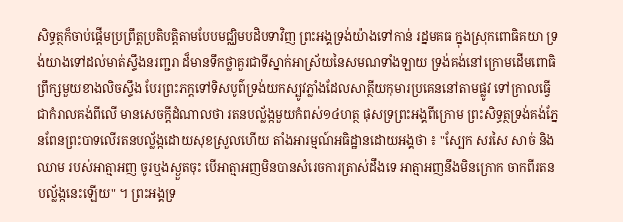សិទ្ធត្ថក៏ចាប់ផ្តើមប្រព្រឹត្តប្រតិបត្តិតាមបែបមជ្ឈិមបដិបទាវិញ ព្រះអង្គទ្រង់យ៉ាងទៅកាន់ រដ្នមគធ ក្នុងស្រុកពោធិគយា ទ្រង់យាងទៅដល់មាត់ស្ទឹងនរញ្ជរា ដ៏មានទឹកថ្លាគួរជាទីស្នាក់អាស្រ័យនៃសមណទាំងឡាយ ទ្រង់គង់នៅក្រោមដើមពោធិព្រឹក្សមួយខាងលិចស្ទឹង បែរព្រះភក្តទៅទិសបូព៌ទ្រង់យកស្បូវភ្លាំងដែលសាត្ថីយកុមារប្រគេននៅតាមផ្លូវ ទៅក្រាលធ្វើជាកំរាលគង់ពីលើ មានសេចក្តីដំណាលថា រតនបល្ល័ង្កមួយកំពស់១៤ហត្ថ ផុសទ្រព្រះអង្គពីក្រោម ព្រះសិទ្ធត្ថទ្រង់គង់ភ្នែនពែនព្រះបាទលើរតនបល្ល័ង្កដោយសុខស្រួលហើយ តាំងអារម្មណ៍អធិដ្ឋានដោយអង្គថា ៖ "ស្បែក សរសៃ សាច់ និង ឈាម របស់អាត្មាអញ ចូរឬងស្ងួតចុះ បើអាត្មាអញមិនបានសំរេចការត្រាស់ដឹងទេ អាត្មាអញនឹងមិនក្រោក ចាកពីរតនបល្ល័ង្កនេះឡើយ" ។ ព្រះអង្គទ្រ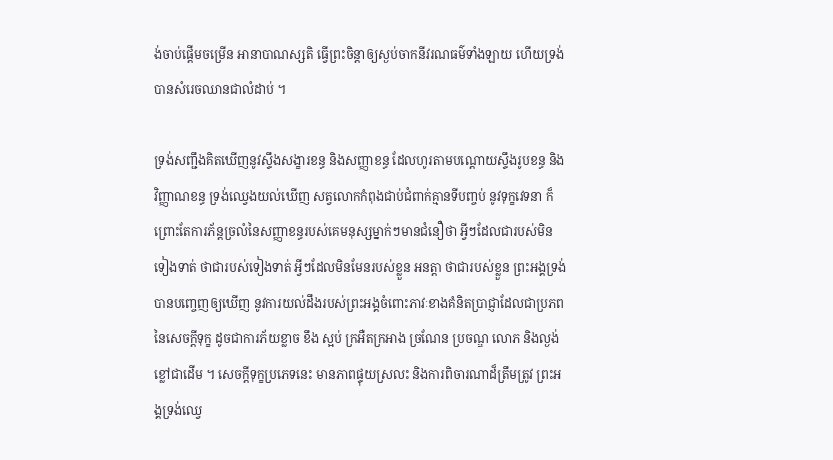ង់ចាប់ផ្តើមចម្រើន អានាបាណស្សតិ ធ្វើព្រះចិន្តាឲ្យស្ងប់ចាកនីវរណធម៌ទាំងឡាយ ហើយទ្រង់បានសំរេចឈានជាលំដាប់ ។

ទ្រង់សញ្ជឹងគិតឃើញនូវស្ទឹងសង្ខារខន្ធ និងសញ្ញាខន្ធ ដែលហូរតាមបណ្តោយស្ទឹងរូបខន្ធ និងវិញ្ញាណខន្ធ ទ្រង់ឈ្វេងយល់ឃើញ សត្វលោកកំពុងជាប់ជំពាក់គ្មានទីបញ្ចប់ នូវទុក្ខវេទនា ក៏ព្រោះតែការភ័ន្ដច្រលំនៃសញ្ញាខន្ធរបស់គេមនុស្សម្នាក់ៗមានជំនឿថា អ្វីៗដែលជារបស់មិនទៀងទាត់ ថាជារបស់ទៀងទាត់ អ្វីៗដែលមិនមែនរបស់ខ្លួន អនត្តា ថាជារបស់ខ្លួន ព្រះអង្គទ្រង់បានបញ្ចេញឲ្យឃើញ នូវការយល់ដឹងរបស់ព្រះអង្គចំពោះភាវៈខាងគំនិតប្រាជ្ញាដែលជាប្រភពនៃសេចក្តីទុក្ខ ដូចជាការភ័យខ្លាច ខឹង ស្អប់ ក្រអឺតក្រអាង ច្រណែន ប្រចណ្ឌ លោភ និងល្ងង់ខ្លៅជាដើម ។ សេចក្តីទុក្ខប្រភេទនេះ មានភាពផ្ទុយស្រលះ និងការពិចារណាដ៏ត្រឹមត្រូវ ព្រះអង្គទ្រង់ឈ្វេ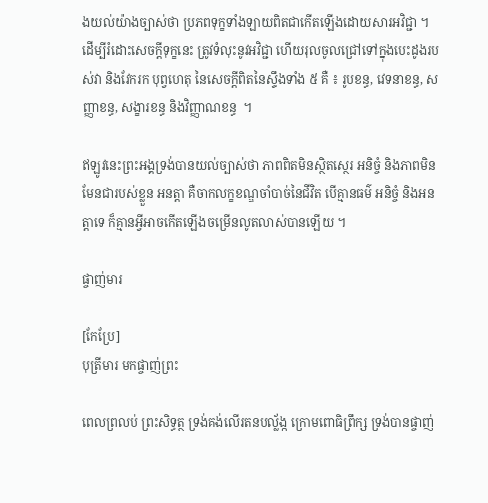ងយល់យ៉ាងច្បាស់ថា ប្រភពទុក្ខទាំងឡាយពិតជាកើតឡើងដោយសារអវិជ្ជា ។ ដើម្បីរំដោះសេចក្តីទុក្ខនេះ ត្រូវទំលុះនូវអវិជ្ជា ហើយរុលចូលជ្រៅទៅក្នុងបេះដូងរបស់វា និងវែករក បុព្វហេតុ នៃសេចក្ដីពិតនៃស្ទឹងទាំង ៥ គឺ ៖ រូបខន្ធ, វេទនាខន្ធ, សញ្ញាខន្ធ, សង្ខារខន្ធ និងវិញ្ញាណខន្ធ  ។

ឥឡូវនេះព្រះអង្គទ្រង់បានយល់ច្បាស់ថា ភាពពិតមិនស្ថិតស្ថេរ អនិច្ចំ និងភាពមិនមែនជារបស់ខ្លួន អនត្តា គឺចាកលក្ខខណ្ឌចាំបាច់នៃជីវិត បើគ្មានធម៌ អនិច្ចំ និងអនត្តាទេ ក៏គ្មានអ្វីអាចកើតឡើងចម្រើនលូតលាស់បានឡើយ ។

ផ្ចាញ់មារ

[កែប្រែ]
បុត្រីមារ មកផ្ចាញ់ព្រះ

ពេលព្រលប់ ព្រះសិទ្ធត្ថ ទ្រង់គង់លើរតនបល្ល័ង្ក ក្រោមពោធិព្រឹក្ស ទ្រង់បានផ្ចាញ់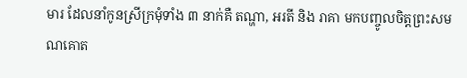មារ ដែលនាំកូនស្រីក្រមុំទាំង ៣ នាក់គឺ តណ្ហា, អរតី និង រាគា មកបញ្ចូលចិត្តព្រះសមណគោត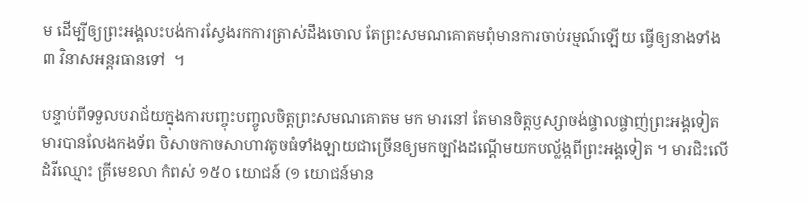ម ដើម្បីឲ្យព្រះអង្គលះបង់ការស្វែងរកការត្រាស់ដឹងចោល តែព្រះសមណគោតមពុំមានការចាប់រម្មណ៍ឡើយ ធ្វើឲ្យនាងទាំង ៣ វិនាសអន្តរធានទៅ  ។

បន្ទាប់ពីទទួលបរាជ័យក្នុងការបញ្ចុះបញ្ចូលចិត្តព្រះសមណគោតម មក មារនៅ តែមានចិត្តឫស្សាចង់ផ្ចាលផ្ចាញ់ព្រះអង្គទៀត មារបានលែងកងទ័ព បិសាចកាចសាហាវតូចធំទាំងឡាយជាច្រើនឲ្យមកច្បាំងដណ្តើមយកបល្ល័ង្កពីព្រះអង្គទៀត ។ មារជិះលើដំរីឈ្មោះ គ្រីមេខលា កំពស់ ១៥០ យោជន៍ (១ យោជន៍មាន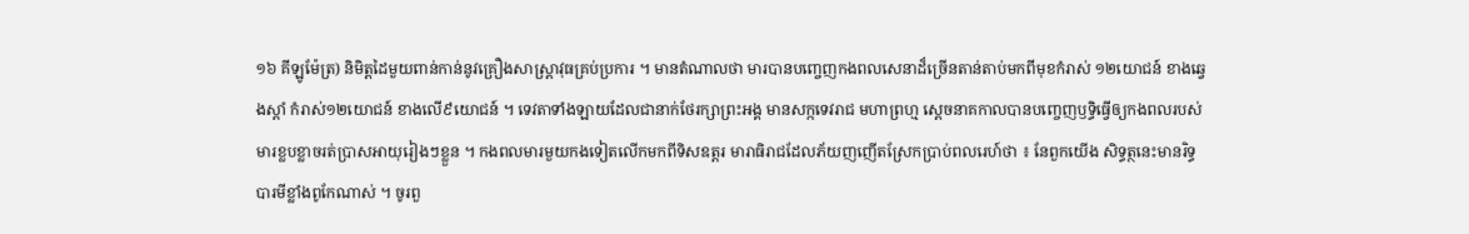១៦ គីឡូម៉ែត្រ) និមិត្តដៃមួយពាន់កាន់នូវគ្រឿងសាស្រ្តាវុធគ្រប់ប្រការ ។ មានតំណាលថា មារបានបញ្ចេញកងពលសេនាដ៏ច្រើនតាន់តាប់មកពីមុខកំរាស់ ១២យោជន៍ ខាងឆ្វេងស្តាំ កំរាស់១២យោជន៍ ខាងលើ៩យោជន៍ ។ ទេវតាទាំងឡាយដែលជានាក់ថែរក្សាព្រះអង្គ មានសក្កទេវរាជ មហាព្រហ្ម ស្តេចនាគកាលបានបញ្ចេញឫទ្ធិធ្វើឲ្យកងពលរបស់មារខ្លបខ្លាចរត់ប្រាសអាយុរៀងៗខ្លួន ។ កងពលមារមួយកងទៀតលើកមកពីទិសឧត្តរ មារាធិរាជដែលភ័យញញើតស្រែកប្រាប់ពលរេហ៍ថា ៖ នែពួកយើង សិទ្ធត្ថនេះមានរិទ្ធបារមីខ្លាំងពូកែណាស់ ។ ចូរពួ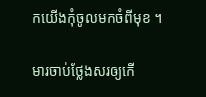កយើងកុំចូលមកចំពីមុខ ។

មារចាប់ថ្លែងសរឲ្យកើ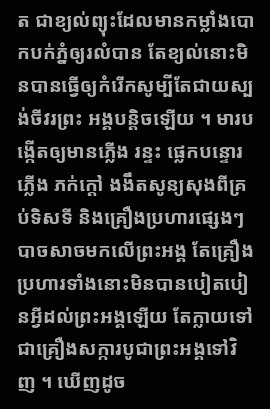ត ជាខ្យល់ព្យុះដែលមានកម្លាំងបោកបក់ភ្នំឲ្យរលំបាន តែខ្យល់នោះមិនបានធ្វើឲ្យកំរើកសូម្បីតែជាយស្បង់ចីវរព្រះ អង្គបន្តិចឡើយ ។ មារបង្កើតឲ្យមានភ្លើង រន្ទះ ផ្លេកបន្ទោរ ភ្លើង ភក់ក្តៅ ងងឹតសូន្យសុងពីគ្រប់ទិសទី និងគ្រឿងប្រហារផ្សេងៗ បាចសាចមកលើព្រះអង្គ តែគ្រឿងប្រហារទាំងនោះមិនបានបៀតបៀនអ្វីដល់ព្រះអង្គឡើយ តែក្លាយទៅជាគ្រឿងសក្ការបូជាព្រះអង្គទៅវិញ ។ ឃើញដូច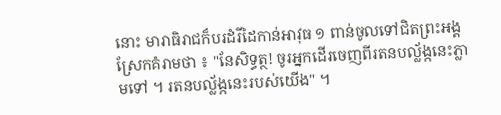នោះ មារាធិរាជក៏បរដំរីដៃកាន់អាវុធ ១ ពាន់ចូលទៅជិតព្រះអង្គស្រែកគំរាមថា ៖ "នែសិទ្ធត្ថ! ចូរអ្នកដើរចេញពីរតនបល្ល័ង្កនេះភ្លាមទៅ ។ រតនបល្ល័ង្កនេះរបស់យើង" ។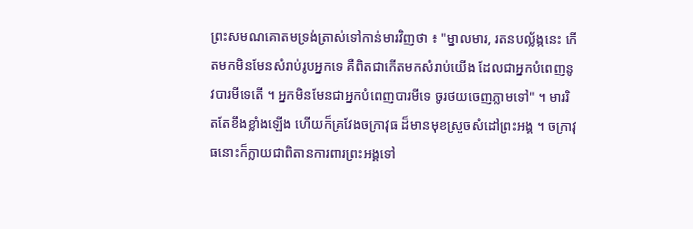ព្រះសមណគោតមទ្រង់ត្រាស់ទៅកាន់មារវិញថា ៖ "ម្នាលមារ, រតនបល្ល័ង្កនេះ កើតមកមិនមែនសំរាប់រូបអ្នកទេ គឺពិតជាកើតមកសំរាប់យើង ដែលជាអ្នកបំពេញនូវបារមីទេតើ ។ អ្នកមិនមែនជាអ្នកបំពេញបារមីទេ ចូរថយចេញភ្លាមទៅ" ។ មាររិតតែខឹងខ្លាំងឡើង ហើយក៏គ្រវែងចក្រាវុធ ដ៏មានមុខស្រួចសំដៅព្រះអង្គ ។ ចក្រាវុធនោះក៏ក្លាយជាពិតានការពារព្រះអង្គទៅ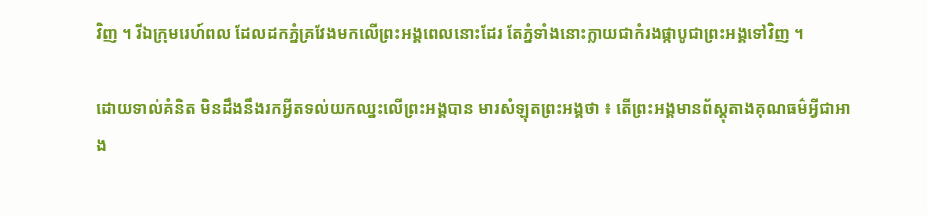វិញ ។ រីឯក្រុមរេហ៍ពល ដែលដកភ្នំគ្រវែងមកលើព្រះអង្គពេលនោះដែរ តែភ្នំទាំងនោះក្លាយជាកំរងផ្កាបូជាព្រះអង្គទៅវិញ ។

ដោយទាល់គំនិត មិនដឹងនឹងរកអ្វីតទល់យកឈ្នះលើព្រះអង្គបាន មារសំឡុតព្រះអង្គថា ៖ តើព្រះអង្គមានព័ស្តុតាងគុណធម៌អ្វីជាអាង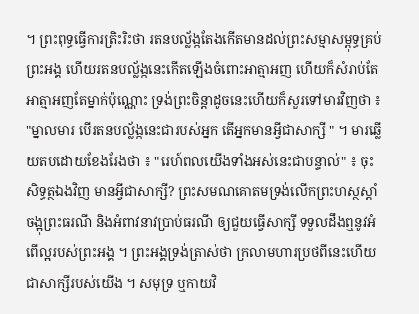។ ព្រះពុទ្ធធ្វើការត្រិះរិះថា រតនបល្ល័ង្កតែងកើតមានដល់ព្រះសម្មាសម្ពុទ្ធគ្រប់ព្រះអង្គ ហើយរតនបល្ល័ង្កនេះកើតឡើងចំពោះអាត្មាអញ ហើយក៏សំរាប់តែអាត្មាអញតែម្នាក់ប៉ុណ្ណោះ ទ្រង់ព្រះចិន្តាដូចនេះហើយក៏សួរទៅមារវិញថា ៖ "ម្នាលមារ បើរតនបល្ល័ង្កនេះជារបស់អ្នក តើអ្នកមានអ្វីជាសាក្សី " ។ មារឆ្លើយតបដោយខែងរែងថា ៖ "រេហ៍ពលយើងទាំងអស់នេះជាបន្ទាល់" ៖ ចុះសិទ្ធត្ថឯងវិញ មានអ្វីជាសាក្សី? ព្រះសមណគោតមទ្រង់លើកព្រះហស្ថស្តាំ ចង្អុព្រះធរណី និងអំពាវនាវប្រាប់ធរណី ឲ្យជួយធ្វើសាក្សី ទទួលដឹងឮនូវអំពើល្អរបស់ព្រះអង្គ ។ ព្រះអង្គទ្រង់ត្រាស់ថា ក្រលាមហារប្រថពីនេះហើយជាសាក្សីរបស់យើង ។ សមុទ្រ ឬកាយវិ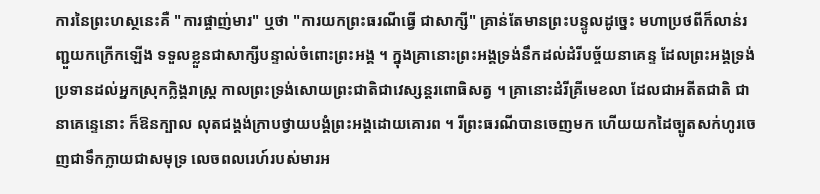ការនៃព្រះហស្ថនេះគឺ "ការផ្ចាញ់មារ" ឬថា "ការយកព្រះធរណីធ្វើ ជាសាក្សី" គ្រាន់តែមានព្រះបន្ទូលដូច្នេះ មហាប្រថពីក៏លាន់រញ្ជួយកក្រើកឡើង ទទួលខ្លួនជាសាក្សីបន្ទាល់ចំពោះព្រះអង្គ ។ ក្នុងគ្រានោះព្រះអង្គទ្រង់នឹកដល់ដំរីបច្ច័យនាគេន្ទ ដែលព្រះអង្គទ្រង់ប្រទានដល់អ្នកស្រុកក្លិង្គរាស្រ្ត កាលព្រះទ្រង់សោយព្រះជាតិជាវេស្សន្តរពោធិសត្វ ។ គ្រានោះដំរីគ្រីមេខលា ដែលជាអតីតជាតិ ជានាគេន្ទេនោះ ក៏ឱនក្បាល លុតជង្គង់ក្រាបថ្វាយបង្គំព្រះអង្គដោយគោរព ។ រីព្រះធរណីបានចេញមក ហើយយកដៃច្បូតសក់ហូរចេញជាទឹកក្លាយជាសមុទ្រ លេចពលរេហ៍របស់មារអ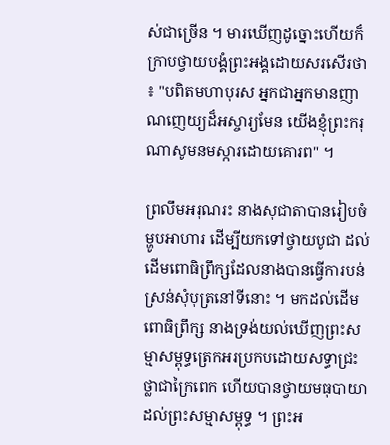ស់ជាច្រើន ។ មារឃើញដូច្នោះហើយក៏ក្រាបថ្វាយបង្គំព្រះអង្គដោយសរសើរថា ៖ "បពិតមហាបុរស អ្នកជាអ្នកមានញាណញេយ្យដ៏អស្ចារ្យមែន យើងខ្ញុំព្រះករុណាសូមនមស្ការដោយគោរព" ។

ព្រលឹមអរុណរះ នាងសុជាតាបានរៀបចំម្ហូបអាហារ ដើម្បីយកទៅថ្វាយបូជា ដល់ដើមពោធិព្រឹក្សដែលនាងបានធ្វើការបន់ស្រន់សុំបុត្រនៅទីនោះ ។ មកដល់ដើមពោធិព្រឹក្ស នាងទ្រង់យល់ឃើញព្រះសម្មាសម្ពុទ្ធត្រេកអរប្រកបដោយសទ្ធាជ្រះថ្លាជាក្រៃពេក ហើយបានថ្វាយមធុបាយាដល់ព្រះសម្មាសម្ពុទ្ធ ។ ព្រះអ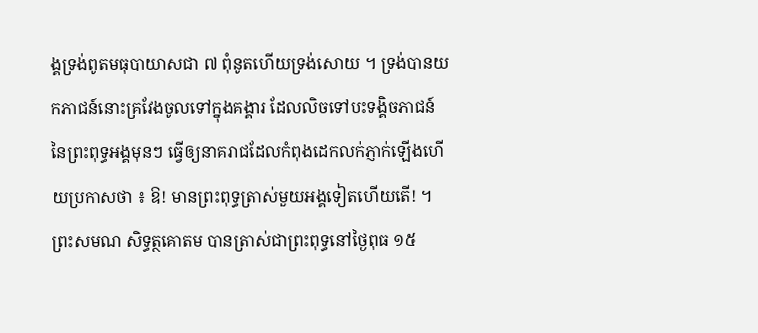ង្គទ្រង់ពូតមធុបាយាសជា ៧ ពុំនូតហើយទ្រង់សោយ ។ ទ្រង់បានយកភាជន៍នោះគ្រវែងចូលទៅក្នុងគង្គារ ដែលលិចទៅបះទង្គិចភាជន៍នៃព្រះពុទ្ធអង្គមុនៗ ធ្វើឲ្យនាគរាជដែលកំពុងដេកលក់ភ្ញាក់ឡើងហើយប្រកាសថា ៖ ឱ! មានព្រះពុទ្ធត្រាស់មួយអង្គទៀតហើយតើ! ។ ព្រះសមណ សិទ្ធត្ថគោតម បានត្រាស់ជាព្រះពុទ្ធនៅថ្ងៃពុធ ១៥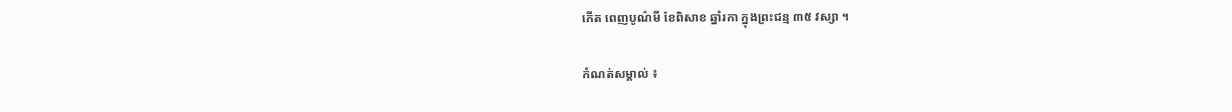កើត ពេញបូណ៌មី ខែពិសាខ ឆ្នាំរកា ក្នុងព្រះជន្ម ៣៥ វស្សា ។

កំណត់សម្គាល់ ៖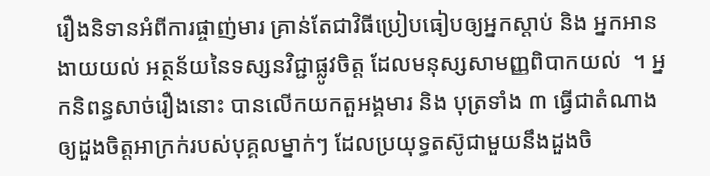រឿងនិទានអំពីការផ្ចាញ់មារ គ្រាន់តែជាវិធីប្រៀបធៀបឲ្យអ្នកស្តាប់ និង អ្នកអានងាយយល់ អត្ថន័យនៃទស្សនវិជ្ជាផ្លូវចិត្ត ដែលមនុស្សសាមញ្ញពិបាកយល់  ។ អ្នកនិពន្ធសាច់រឿងនោះ បានលើកយកតួអង្គមារ និង បុត្រទាំង ៣ ធ្វើជាតំណាងឲ្យដួងចិត្តអាក្រក់របស់បុគ្គលម្នាក់ៗ ដែលប្រយុទ្ធតស៊ូជាមួយនឹងដួងចិ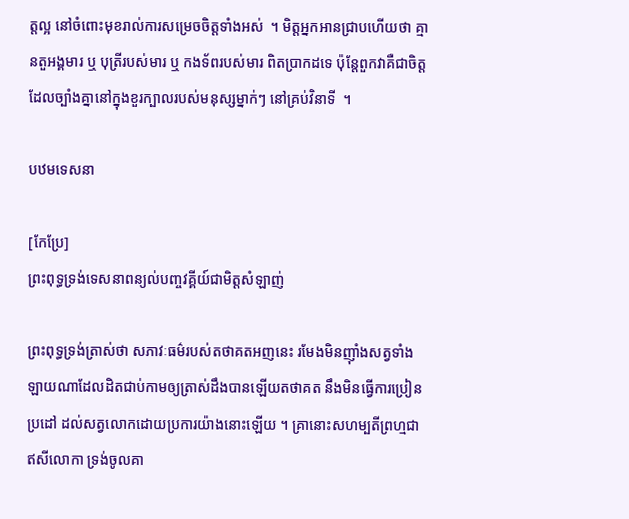ត្តល្អ នៅចំពោះមុខរាល់ការសម្រេចចិត្តទាំងអស់  ។ មិត្តអ្នកអានជ្រាបហើយថា គ្មានតួអង្គមារ ឬ បុត្រីរបស់មារ ឬ កងទ័ពរបស់មារ ពិតប្រាកដទេ ប៉ុន្តែពួកវាគឺជាចិត្តដែលច្បាំងគ្នានៅក្នុងខួរក្បាលរបស់មនុស្សម្នាក់ៗ នៅគ្រប់វិនាទី  ។

បឋមទេសនា

[កែប្រែ]
ព្រះពុទ្ធទ្រង់ទេសនាពន្យល់បញ្ចវគ្គីយ៍ជាមិត្តសំឡាញ់

ព្រះពុទ្ធទ្រង់ត្រាស់ថា សភាវៈធម៌របស់តថាគតអញនេះ រមែងមិនញ៉ាំងសត្វទាំងឡាយណាដែលដិតជាប់កាមឲ្យត្រាស់ដឹងបានឡើយតថាគត នឹងមិនធ្វើការប្រៀនប្រដៅ ដល់សត្វលោកដោយប្រការយ៉ាងនោះឡើយ ។ គ្រានោះសហម្បតីព្រហ្មជាឥសីលោកា ទ្រង់ចូលគា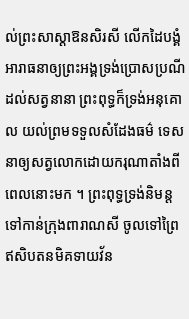ល់ព្រះសាស្តាឱនសិរសី លើកដៃបង្គំ អារាធនាឲ្យព្រះអង្គទ្រង់ប្រោសប្រណីដល់សត្វនានា ព្រះពុទ្ធក៏ទ្រង់អនុគោល យល់ព្រមទទួលសំដែងធម៌ ទេសនាឲ្យសត្វលោកដោយករុណាតាំងពីពេលនោះមក ។ ព្រះពុទ្ធទ្រង់និមន្តទៅកាន់ក្រុងពារាណសី ចូលទៅព្រៃឥសិបតនមិគទាយវ័ន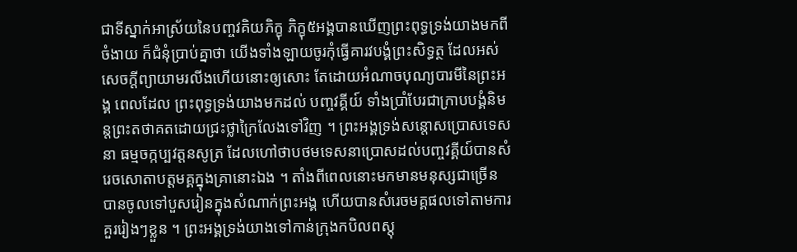ជាទីស្នាក់អាស្រ័យនៃបញ្ចវគិយភិក្ខុ ភិក្ខុ៥អង្គបានឃើញព្រះពុទ្ធទ្រង់យាងមកពីចំងាយ ក៏ជំនុំប្រាប់គ្នាថា យើងទាំងឡាយចូរកុំធ្វើគារវបង្គំព្រះសិទ្ធត្ថ ដែលអស់សេចក្តីព្យាយាមរលីងហើយនោះឲ្យសោះ តែដោយអំណាចបុណ្យបារមីនៃព្រះអង្គ ពេលដែល ព្រះពុទ្ធទ្រង់យាងមកដល់ បញ្ចវគ្គីយ៍ ទាំងប្រាំបែរជាក្រាបបង្គំនិមន្តព្រះតថាគតដោយជ្រះថ្លាក្រៃលែងទៅវិញ ។ ព្រះអង្គទ្រង់សន្តោសប្រោសទេសនា ធម្មចក្កប្បវត្តនសូត្រ ដែលហៅថាបថមទេសនាប្រោសដល់បញ្ចវគ្គីយ៍បានសំរេចសោតាបត្តមគ្គក្នុងគ្រានោះឯង ។ តាំងពីពេលនោះមកមានមនុស្សជាច្រើន បានចូលទៅបួសរៀនក្នុងសំណាក់ព្រះអង្គ ហើយបានសំរេចមគ្គផលទៅតាមការគួររៀងៗខ្លួន ។ ព្រះអង្គទ្រង់យាងទៅកាន់ក្រុងកបិលពស្តុ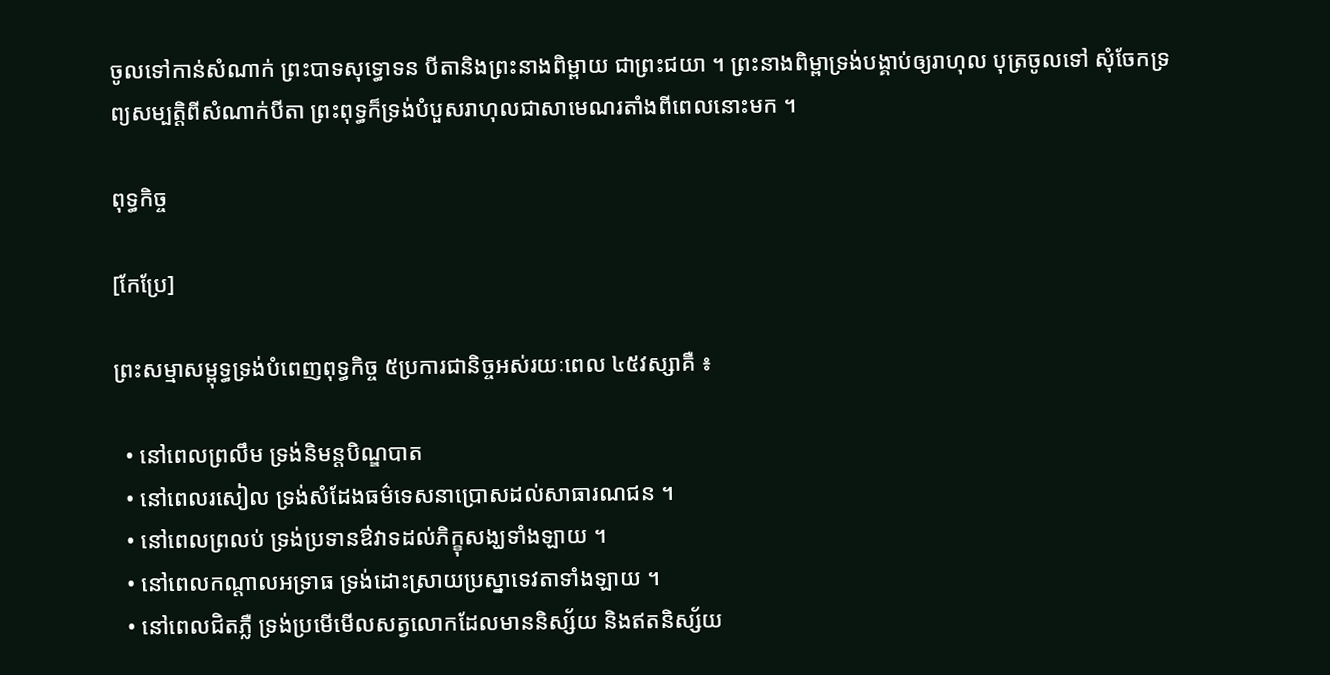ចូលទៅកាន់សំណាក់ ព្រះបាទសុទ្ធោទន បីតានិងព្រះនាងពិម្ពាយ ជាព្រះជយា ។ ព្រះនាងពិម្ពាទ្រង់បង្គាប់ឲ្យរាហុល បុត្រចូលទៅ សុំចែកទ្រព្យសម្បត្តិពីសំណាក់បីតា ព្រះពុទ្ធក៏ទ្រង់បំបួសរាហុលជាសាមេណរតាំងពីពេលនោះមក ។

ពុទ្ធកិច្ច

[កែប្រែ]

ព្រះសម្មាសម្ពុទ្ធទ្រង់បំពេញពុទ្ធកិច្ច ៥ប្រការជានិច្ចអស់រយៈពេល ៤៥វស្សាគឺ ៖

  • នៅពេលព្រលឹម ទ្រង់និមន្តបិណ្ឌបាត
  • នៅពេលរសៀល ទ្រង់សំដែងធម៌ទេសនាប្រោសដល់សាធារណជន ។
  • នៅពេលព្រលប់ ទ្រង់ប្រទានឳវាទដល់ភិក្ខុសង្ឃទាំងឡាយ ។
  • នៅពេលកណ្តាលអទ្រាធ ទ្រង់ដោះស្រាយប្រស្នាទេវតាទាំងឡាយ ។
  • នៅពេលជិតភ្លឺ ទ្រង់ប្រមើមើលសត្វលោកដែលមាននិស្ស័យ និងឥតនិស្ស័យ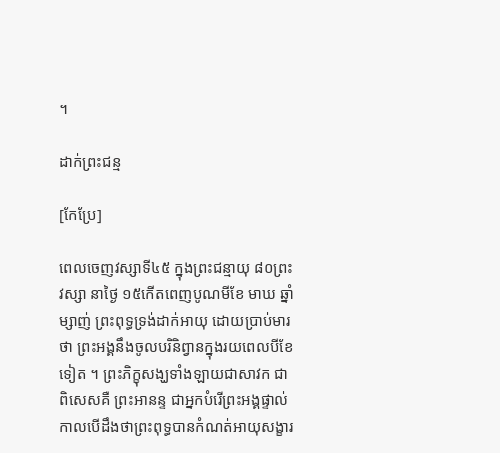។

ដាក់ព្រះជន្ម

[កែប្រែ]

ពេលចេញវស្សាទី៤៥ ក្នុងព្រះជន្មាយុ ៨០ព្រះវស្សា នាថ្ងៃ ១៥កើតពេញបូណមីខែ មាឃ ឆ្នាំម្សាញ់ ព្រះពុទ្ធទ្រង់ដាក់អាយុ ដោយប្រាប់មារថា ព្រះអង្គនឹងចូលបរិនិព្វានក្នុងរយពេលបីខែទៀត ។ ព្រះភិក្ខុសង្ឃទាំងឡាយជាសាវក ជាពិសេសគឺ ព្រះអានន្ទ ជាអ្នកបំរើព្រះអង្គផ្ទាល់ កាលបើដឹងថាព្រះពុទ្ធបានកំណត់អាយុសង្ខារ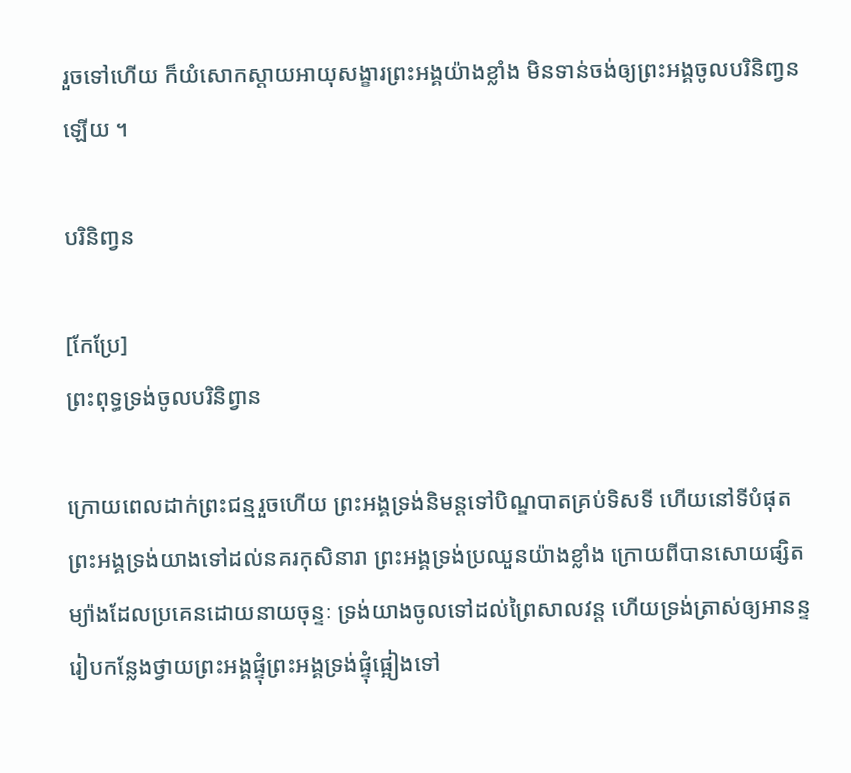រួចទៅហើយ ក៏យំសោកស្តាយអាយុសង្ខារព្រះអង្គយ៉ាងខ្លាំង មិនទាន់ចង់ឲ្យព្រះអង្គចូលបរិនិពា្វនឡើយ ។

បរិនិពា្វន

[កែប្រែ]
ព្រះពុទ្ធទ្រង់ចូលបរិនិព្វាន

ក្រោយពេលដាក់ព្រះជន្មរួចហើយ ព្រះអង្គទ្រង់និមន្តទៅបិណ្ឌបាតគ្រប់ទិសទី ហើយនៅទីបំផុតព្រះអង្គទ្រង់យាងទៅដល់នគរកុសិនារា ព្រះអង្គទ្រង់ប្រឈួនយ៉ាងខ្លាំង ក្រោយពីបានសោយផ្សិតម្យ៉ាងដែលប្រគេនដោយនាយចុន្ទៈ ទ្រង់យាងចូលទៅដល់ព្រៃសាលវន្ត ហើយទ្រង់ត្រាស់ឲ្យអានន្ទរៀបកន្លែងថ្វាយព្រះអង្គផ្ទុំព្រះអង្គទ្រង់ផ្ទុំផ្អៀងទៅ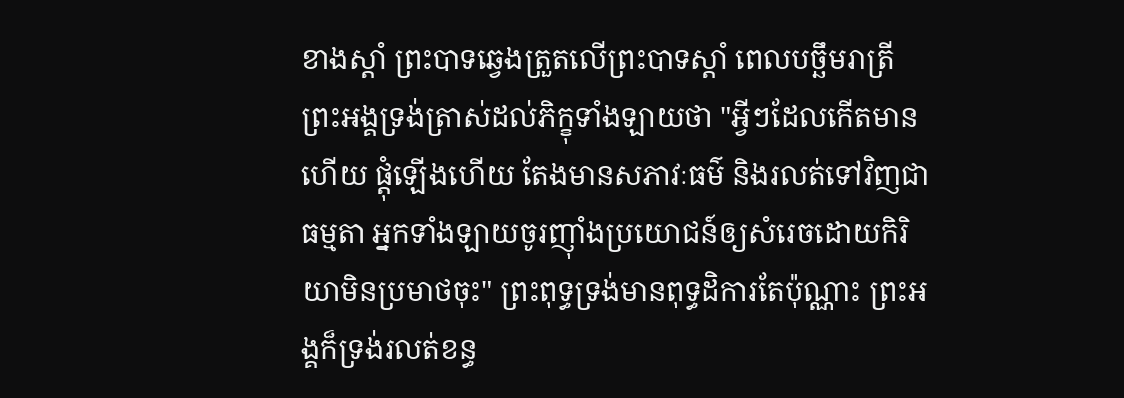ខាងស្តាំ ព្រះបាទឆ្វេងត្រួតលើព្រះបាទស្តាំ ពេលបច្ឆឹមរាត្រីព្រះអង្គទ្រង់ត្រាស់ដល់ភិក្ខុទាំងឡាយថា "អ្វីៗដែលកើតមានហើយ ផ្តុំឡើងហើយ តែងមានសភាវៈធម៌ និងរលត់ទៅវិញជាធម្មតា អ្នកទាំងឡាយចូរញ៉ាំងប្រយោជន៍ឲ្យសំរេចដោយកិរិយាមិនប្រមាថចុះ" ព្រះពុទ្ធទ្រង់មានពុទ្ធដិការតែប៉ុណ្ណាះ ព្រះអង្គក៏ទ្រង់រលត់ខន្ធ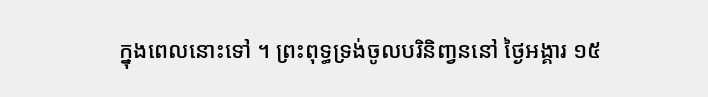ក្នុងពេលនោះទៅ ។ ព្រះពុទ្ធទ្រង់ចូលបរិនិពា្វននៅ ថ្ងៃអង្គារ ១៥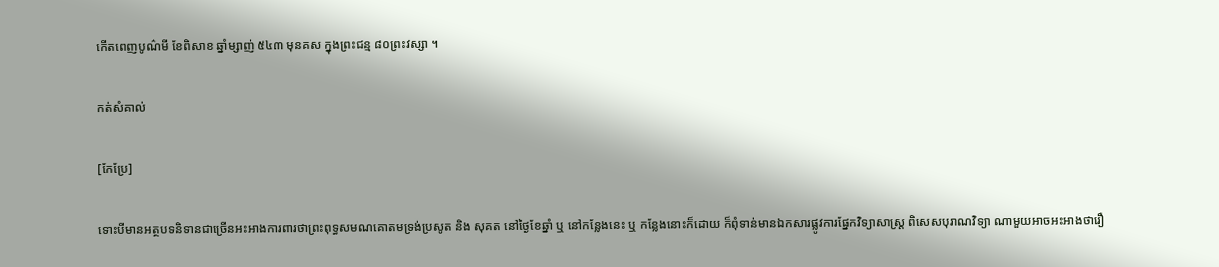កើតពេញបូណ៌មី ខែពិសាខ ឆ្នាំម្សាញ់ ៥៤៣ មុនគស ក្នុងព្រះជន្ម ៨០ព្រះវស្សា ។

កត់សំគាល់

[កែប្រែ]

ទោះបីមានអត្ថបទនិទានជាច្រើនអះអាងការពារថាព្រះពុទ្ធសមណគោតមទ្រង់ប្រសូត និង សុគត នៅថ្ងៃខែឆ្នាំ ឬ នៅកន្លែងនេះ ឬ កន្លែងនោះក៏ដោយ ក៏ពុំទាន់មានឯកសារផ្លូវការផ្នែកវិទ្យាសាស្ត្រ ពិសេសបុរាណវិទ្យា ណាមួយអាចអះអាងថារឿ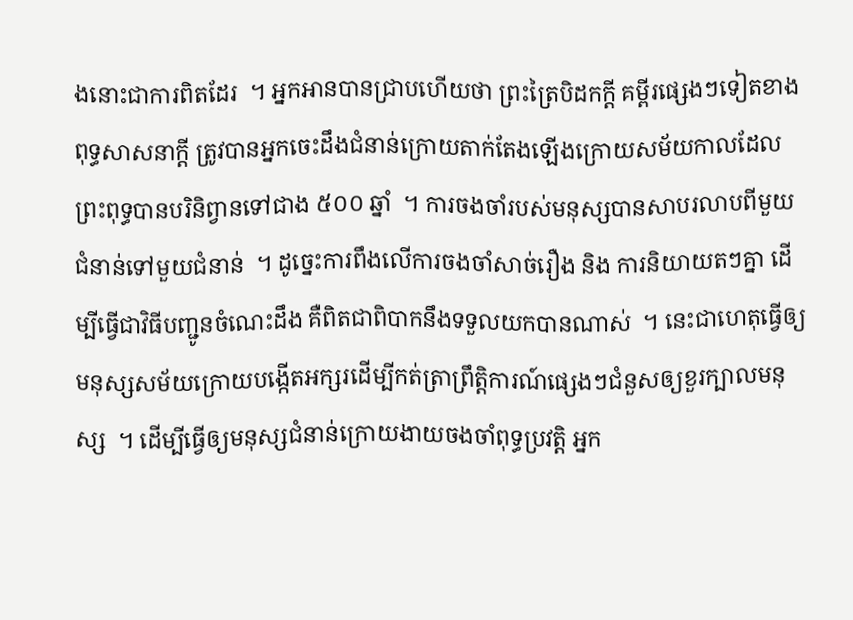ងនោះជាការពិតដែរ  ។ អ្នកអានបានជ្រាបហើយថា ព្រះត្រៃបិដកក្តី គម្ពីរផ្សេងៗទៀតខាងពុទ្ធសាសនាក្តី ត្រូវបានអ្នកចេះដឹងជំនាន់ក្រោយតាក់តែងឡើងក្រោយសម័យកាលដែលព្រះពុទ្ធបានបរិនិព្វានទៅជាង ៥០០ ឆ្នាំ  ។ ការចងចាំរបស់មនុស្សបានសាបរលាបពីមួយជំនាន់ទៅមួយជំនាន់  ។ ដូច្នេះការពឹងលើការចងចាំសាច់រឿង និង ការនិយាយតៗគ្នា ដើម្បីធ្វើជាវិធីបញ្ជូនចំណេះដឹង គឺពិតជាពិបាកនឹងទទួលយកបានណាស់  ។ នេះជាហេតុធ្វើឲ្យមនុស្សសម័យក្រោយបង្កើតអក្សរដើម្បីកត់ត្រាព្រឹត្តិការណ៍ផ្សេងៗជំនួសឲ្យខួរក្បាលមនុស្ស  ។ ដើម្បីធ្វើឲ្យមនុស្សជំនាន់ក្រោយងាយចងចាំពុទ្ធប្រវត្តិ អ្នក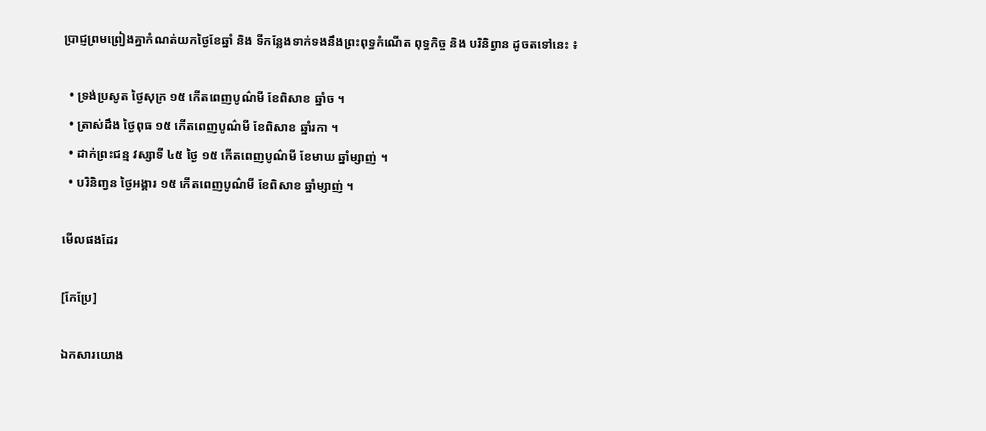ប្រាជ្ញព្រមព្រៀងគ្នាកំណត់យកថ្ងៃខែឆ្នាំ និង ទីកន្លែងទាក់ទងនឹងព្រះពុទ្ធកំណើត ពុទ្ធកិច្ច និង បរិនិព្វាន ដូចតទៅនេះ ៖

  • ទ្រង់ប្រសូត ថ្ងៃសុក្រ ១៥ កើតពេញបូណ៌មី ខែពិសាខ ឆ្នាំច ។
  • ត្រាស់ដឹង ថ្ងៃពុធ ១៥ កើតពេញបូណ៌មី ខែពិសាខ ឆ្នាំរកា ។
  • ដាក់ព្រះជន្ម វស្សាទី ៤៥ ថ្ងៃ ១៥ កើតពេញបូណ៌មី ខែមាឃ ឆ្នាំម្សាញ់ ។
  • បរិនិពា្វន ថ្ងៃអង្គារ ១៥ កើតពេញបូណ៌មី ខែពិសាខ ឆ្នាំម្សាញ់ ។

មើលផងដែរ

[កែប្រែ]

ឯកសារយោង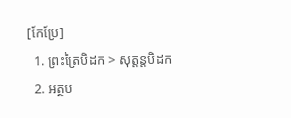[កែប្រែ]
  1. ព្រះត្រៃបិដក > សុត្តន្តបិដក
  2. អត្ថប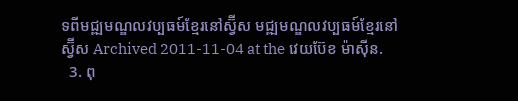ទពីមជ្ឍមណ្ឌលវប្បធម៍ខ្មែរនៅស្វ៊ីស មជ្ឍមណ្ឌលវប្បធម៍ខ្មែរនៅស្វ៊ីស Archived 2011-11-04 at the វេយប៊ែខ ម៉ាស៊ីន.
  3. ពុ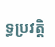ទ្ធប្រវត្តិ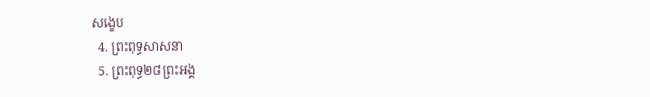សង្ខេប
  4. ព្រះពុទ្ធសាសនា
  5. ព្រះពុទ្ធ២៨ព្រះអង្គ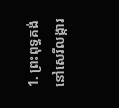1. ព្រះពុទ្ធគង់នៅសេរីលង្ការ